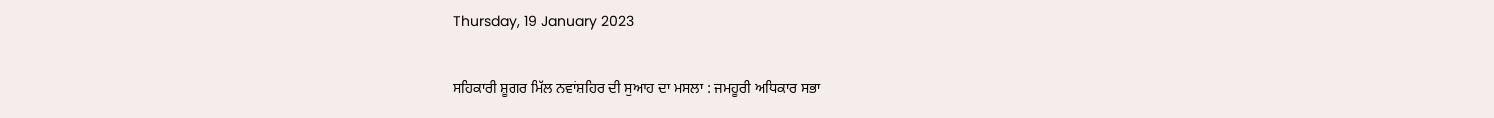Thursday, 19 January 2023

ਸਹਿਕਾਰੀ ਸ਼ੂਗਰ ਮਿੱਲ ਨਵਾਂਸ਼ਹਿਰ ਦੀ ਸੁਆਹ ਦਾ ਮਸਲਾ : ਜਮਹੂਰੀ ਅਧਿਕਾਰ ਸਭਾ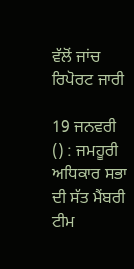ਵੱਲੋਂ ਜਾਂਚ ਰਿਪੋਰਟ ਜਾਰੀ

19 ਜਨਵਰੀ () : ਜਮਹੂਰੀ ਅਧਿਕਾਰ ਸਭਾ ਦੀ ਸੱਤ ਮੈਂਬਰੀ ਟੀਮ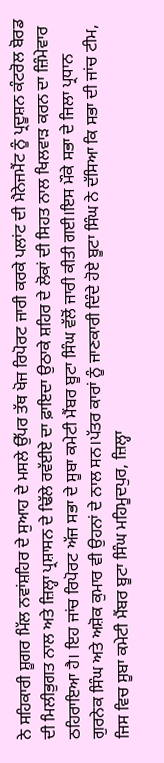ਨੇ ਸਹਿਕਾਰੀ ਸ਼ੂਗਰ ਮਿੱਲ ਨਵਾਂਸ਼ਹਿਰ ਦੇ ਸੁਆਹ ਦੇ ਮਸਲੇ ਉੱਪਰ ਤੱਥ ਖੋਜ ਰਿਪੋਰਟ ਜਾਰੀ ਕਰਕੇ ਪਲਾਂਟ ਦੀ ਮੈਨੇਜਮੈਂਟ ਨੂੰ ਪ੍ਰਦੂਸ਼ਨ ਕੰਟਰੋਲ ਬੋਰਡ ਦੀ ਮਿਲੀਭੁਗਤ ਨਾਲ ਅਤੇ ਜ਼ਿਲ੍ਹਾ ਪ੍ਰਸ਼ਾਸਨ ਦੇ ਢਿੱਲੇ ਰਵੱਈਏ ਦਾ ਫ਼ਾਇਦਾ ਉਠਾਕੇ ਸ਼ਹਿਰ ਦੇ ਲੋਕਾਂ ਦੀ ਸਿਹਤ ਨਾਲ ਖਿਲਵਾੜ ਕਰਨ ਦਾ ਜ਼ਿੰਮੇਵਾਰ ਠਹਿਰਾਇਆ ਹੈ। ਇਹ ਜਾਂਚ ਰਿਪੋਰਟ ਅੱਜ ਸਭਾ ਦੇ ਸੂਬਾ ਕਮੇਟੀ ਮੈਂਬਰ ਬੂਟਾ ਸਿੰਘ ਵੱਲੋਂ ਜਾਰੀ ਕੀਤੀ ਗਈ।ਇਸ ਮੌਕੇ ਸਭਾ ਦੇ ਜਿਲਾ ਪ੍ਰਧਾਨ ਗੁਰਨੇਕ ਸਿੰਘ ਅਤੇ ਅਸ਼ੋਕ ਕੁਮਾਰ ਵੀ ਉਹਨਾਂ ਦੇ ਨਾਲ ਸਨ।ਪੱਤਰ ਕਾਰਾਂ ਨੂੰ ਜਾਣਕਾਰੀ ਦਿੰਦੇ ਹੋਏ ਬੂਟਾ ਸਿੰਘ ਨੇ ਦੱਸਿਆ ਕਿ ਸਭਾ ਦੀ ਜਾਂਚ ਟੀਮ, ਜਿਸ ਵਿਚ ਸੂਬਾ ਕਮੇਟੀ ਮੈਂਬਰ ਬੂਟਾ ਸਿੰਘ ਮਹਿਮੂਦਪੁਰ, ਜ਼ਿਲ੍ਹਾ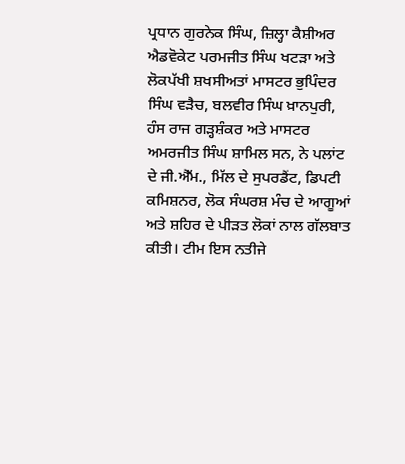ਪ੍ਰਧਾਨ ਗੁਰਨੇਕ ਸਿੰਘ, ਜ਼ਿਲ੍ਹਾ ਕੈਸ਼ੀਅਰ ਐਡਵੋਕੇਟ ਪਰਮਜੀਤ ਸਿੰਘ ਖਟੜਾ ਅਤੇ ਲੋਕਪੱਖੀ ਸ਼ਖਸੀਅਤਾਂ ਮਾਸਟਰ ਭੁਪਿੰਦਰ ਸਿੰਘ ਵੜੈਚ, ਬਲਵੀਰ ਸਿੰਘ ਖ਼ਾਨਪੁਰੀ, ਹੰਸ ਰਾਜ ਗੜ੍ਹਸ਼ੰਕਰ ਅਤੇ ਮਾਸਟਰ ਅਮਰਜੀਤ ਸਿੰਘ ਸ਼ਾਮਿਲ ਸਨ, ਨੇ ਪਲਾਂਟ ਦੇ ਜੀ.ਐੱਮ., ਮਿੱਲ ਦੇ ਸੁਪਰਡੈਂਟ, ਡਿਪਟੀ ਕਮਿਸ਼ਨਰ, ਲੋਕ ਸੰਘਰਸ਼ ਮੰਚ ਦੇ ਆਗੂਆਂ ਅਤੇ ਸ਼ਹਿਰ ਦੇ ਪੀੜਤ ਲੋਕਾਂ ਨਾਲ ਗੱਲਬਾਤ ਕੀਤੀ। ਟੀਮ ਇਸ ਨਤੀਜੇ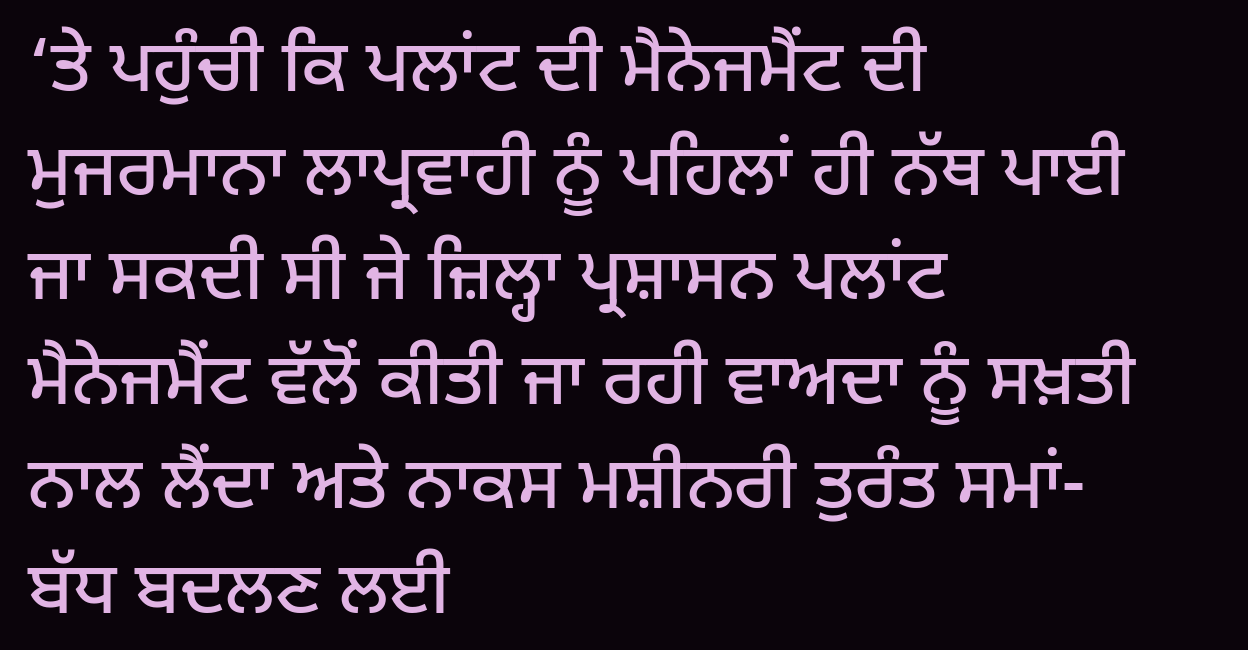‘ਤੇ ਪਹੁੰਚੀ ਕਿ ਪਲਾਂਟ ਦੀ ਮੈਨੇਜਮੈਂਟ ਦੀ ਮੁਜਰਮਾਨਾ ਲਾਪ੍ਰਵਾਹੀ ਨੂੰ ਪਹਿਲਾਂ ਹੀ ਨੱਥ ਪਾਈ ਜਾ ਸਕਦੀ ਸੀ ਜੇ ਜ਼ਿਲ੍ਹਾ ਪ੍ਰਸ਼ਾਸਨ ਪਲਾਂਟ ਮੈਨੇਜਮੈਂਟ ਵੱਲੋਂ ਕੀਤੀ ਜਾ ਰਹੀ ਵਾਅਦਾ ਨੂੰ ਸਖ਼ਤੀ ਨਾਲ ਲੈਂਦਾ ਅਤੇ ਨਾਕਸ ਮਸ਼ੀਨਰੀ ਤੁਰੰਤ ਸਮਾਂ-ਬੱਧ ਬਦਲਣ ਲਈ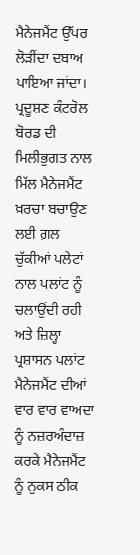ਮੈਨੇਜਮੈਂਟ ਉੱਪਰ ਲੋੜੀਂਦਾ ਦਬਾਅ ਪਾਇਆ ਜਾਂਦਾ। ਪ੍ਰਦੂਸ਼ਣ ਕੰਟਰੋਲ ਬੋਰਡ ਦੀ ਮਿਲੀਭੁਗਤ ਨਾਲ ਮਿੱਲ ਮੈਨੇਜਮੈਂਟ ਖ਼ਰਚਾ ਬਚਾਉਣ ਲਈ ਗ਼ਲ ਚੁੱਕੀਆਂ ਪਲੇਟਾਂ ਨਾਲ ਪਲਾਂਟ ਨੂੰ ਚਲਾਉਂਦੀ ਰਹੀ ਅਤੇ ਜ਼ਿਲ੍ਹਾ ਪ੍ਰਸ਼ਾਸਨ ਪਲਾਂਟ ਮੈਨੇਜਮੈਂਟ ਦੀਆਂ ਵਾਰ ਵਾਰ ਵਾਅਦਾ ਨੂੰ ਨਜ਼ਰਅੰਦਾਜ਼ ਕਰਕੇ ਮੈਨੇਜਮੈਂਟ ਨੂੰ ਨੁਕਸ ਠੀਕ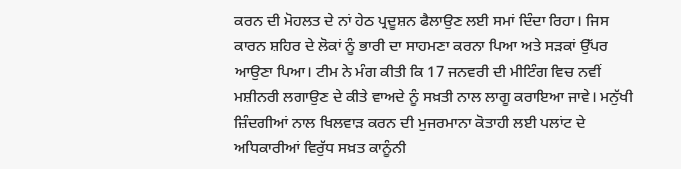ਕਰਨ ਦੀ ਮੋਹਲਤ ਦੇ ਨਾਂ ਹੇਠ ਪ੍ਰਦੂਸ਼ਨ ਫੈਲਾਉਣ ਲਈ ਸਮਾਂ ਦਿੰਦਾ ਰਿਹਾ। ਜਿਸ ਕਾਰਨ ਸ਼ਹਿਰ ਦੇ ਲੋਕਾਂ ਨੂੰ ਭਾਰੀ ਦਾ ਸਾਹਮਣਾ ਕਰਨਾ ਪਿਆ ਅਤੇ ਸੜਕਾਂ ਉੱਪਰ ਆਉਣਾ ਪਿਆ। ਟੀਮ ਨੇ ਮੰਗ ਕੀਤੀ ਕਿ 17 ਜਨਵਰੀ ਦੀ ਮੀਟਿੰਗ ਵਿਚ ਨਵੀਂ ਮਸ਼ੀਨਰੀ ਲਗਾਉਣ ਦੇ ਕੀਤੇ ਵਾਅਦੇ ਨੂੰ ਸਖ਼ਤੀ ਨਾਲ ਲਾਗੂ ਕਰਾਇਆ ਜਾਵੇ। ਮਨੁੱਖੀ ਜ਼ਿੰਦਗੀਆਂ ਨਾਲ ਖਿਲਵਾੜ ਕਰਨ ਦੀ ਮੁਜਰਮਾਨਾ ਕੋਤਾਹੀ ਲਈ ਪਲਾਂਟ ਦੇ ਅਧਿਕਾਰੀਆਂ ਵਿਰੁੱਧ ਸਖ਼ਤ ਕਾਨੂੰਨੀ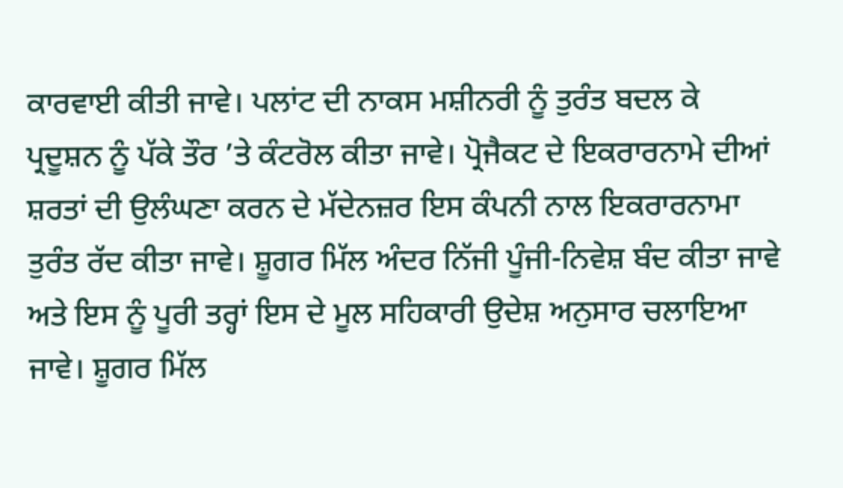ਕਾਰਵਾਈ ਕੀਤੀ ਜਾਵੇ। ਪਲਾਂਟ ਦੀ ਨਾਕਸ ਮਸ਼ੀਨਰੀ ਨੂੰ ਤੁਰੰਤ ਬਦਲ ਕੇ ਪ੍ਰਦੂਸ਼ਨ ਨੂੰ ਪੱਕੇ ਤੌਰ ’ਤੇ ਕੰਟਰੋਲ ਕੀਤਾ ਜਾਵੇ। ਪ੍ਰੋਜੈਕਟ ਦੇ ਇਕਰਾਰਨਾਮੇ ਦੀਆਂ ਸ਼ਰਤਾਂ ਦੀ ਉਲੰਘਣਾ ਕਰਨ ਦੇ ਮੱਦੇਨਜ਼ਰ ਇਸ ਕੰਪਨੀ ਨਾਲ ਇਕਰਾਰਨਾਮਾ ਤੁਰੰਤ ਰੱਦ ਕੀਤਾ ਜਾਵੇ। ਸ਼ੂਗਰ ਮਿੱਲ ਅੰਦਰ ਨਿੱਜੀ ਪੂੰਜੀ-ਨਿਵੇਸ਼ ਬੰਦ ਕੀਤਾ ਜਾਵੇ ਅਤੇ ਇਸ ਨੂੰ ਪੂਰੀ ਤਰ੍ਹਾਂ ਇਸ ਦੇ ਮੂਲ ਸਹਿਕਾਰੀ ਉਦੇਸ਼ ਅਨੁਸਾਰ ਚਲਾਇਆ ਜਾਵੇ। ਸ਼ੂਗਰ ਮਿੱਲ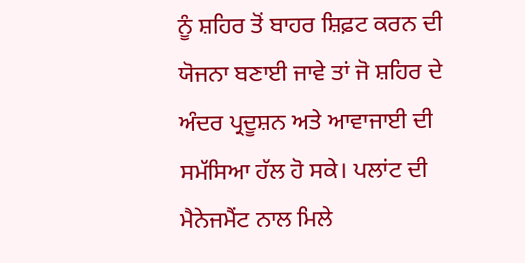ਨੂੰ ਸ਼ਹਿਰ ਤੋਂ ਬਾਹਰ ਸ਼ਿਫ਼ਟ ਕਰਨ ਦੀ ਯੋਜਨਾ ਬਣਾਈ ਜਾਵੇ ਤਾਂ ਜੋ ਸ਼ਹਿਰ ਦੇ ਅੰਦਰ ਪ੍ਰਦੂਸ਼ਨ ਅਤੇ ਆਵਾਜਾਈ ਦੀ ਸਮੱਸਿਆ ਹੱਲ ਹੋ ਸਕੇ। ਪਲਾਂਟ ਦੀ ਮੈਨੇਜਮੈਂਟ ਨਾਲ ਮਿਲੇ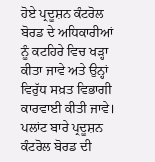ਹੋਏ ਪ੍ਰਦੂਸ਼ਨ ਕੰਟਰੋਲ ਬੋਰਡ ਦੇ ਅਧਿਕਾਰੀਆਂ ਨੂੰ ਕਟਹਿਰੇ ਵਿਚ ਖੜ੍ਹਾ ਕੀਤਾ ਜਾਵੇ ਅਤੇ ਉਨ੍ਹਾਂ ਵਿਰੁੱਧ ਸਖ਼ਤ ਵਿਭਾਗੀ ਕਾਰਵਾਈ ਕੀਤੀ ਜਾਵੇ। ਪਲਾਂਟ ਬਾਰੇ ਪ੍ਰਦੂਸ਼ਨ ਕੰਟਰੋਲ ਬੋਰਡ ਦੀ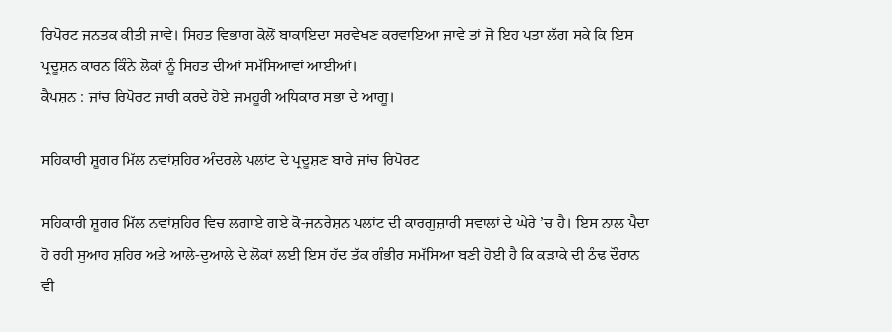ਰਿਪੋਰਟ ਜਨਤਕ ਕੀਤੀ ਜਾਵੇ। ਸਿਹਤ ਵਿਭਾਗ ਕੋਲੋਂ ਬਾਕਾਇਦਾ ਸਰਵੇਖਣ ਕਰਵਾਇਆ ਜਾਵੇ ਤਾਂ ਜੋ ਇਹ ਪਤਾ ਲੱਗ ਸਕੇ ਕਿ ਇਸ ਪ੍ਰਦੂਸ਼ਨ ਕਾਰਨ ਕਿੰਨੇ ਲੋਕਾਂ ਨੂੰ ਸਿਹਤ ਦੀਆਂ ਸਮੱਸਿਆਵਾਂ ਆਈਆਂ।
ਕੈਪਸ਼ਨ : ਜਾਂਚ ਰਿਪੋਰਟ ਜਾਰੀ ਕਰਦੇ ਹੋਏ ਜਮਹੂਰੀ ਅਧਿਕਾਰ ਸਭਾ ਦੇ ਆਗੂ।

ਸਹਿਕਾਰੀ ਸ਼ੂਗਰ ਮਿੱਲ ਨਵਾਂਸ਼ਹਿਰ ਅੰਦਰਲੇ ਪਲਾਂਟ ਦੇ ਪ੍ਰਦੂਸ਼ਣ ਬਾਰੇ ਜਾਂਚ ਰਿਪੋਰਟ

ਸਹਿਕਾਰੀ ਸ਼ੂਗਰ ਮਿੱਲ ਨਵਾਂਸ਼ਹਿਰ ਵਿਚ ਲਗਾਏ ਗਏ ਕੋ-ਜਨਰੇਸ਼ਨ ਪਲਾਂਟ ਦੀ ਕਾਰਗੁਜ਼ਾਰੀ ਸਵਾਲਾਂ ਦੇ ਘੇਰੇ ’ਚ ਹੈ। ਇਸ ਨਾਲ ਪੈਦਾ ਹੋ ਰਹੀ ਸੁਆਹ ਸ਼ਹਿਰ ਅਤੇ ਆਲੇ-ਦੁਆਲੇ ਦੇ ਲੋਕਾਂ ਲਈ ਇਸ ਹੱਦ ਤੱਕ ਗੰਭੀਰ ਸਮੱਸਿਆ ਬਣੀ ਹੋਈ ਹੈ ਕਿ ਕੜਾਕੇ ਦੀ ਠੰਢ ਦੌਰਾਨ ਵੀ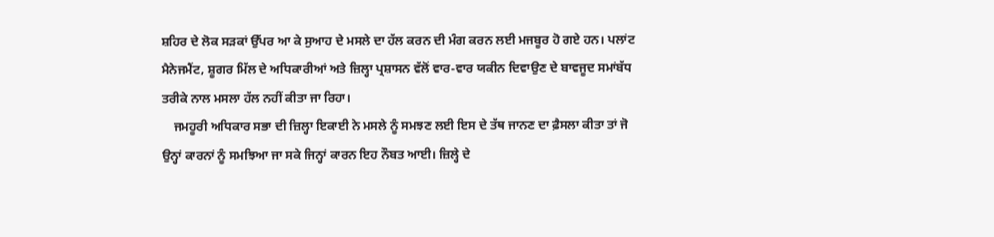ਸ਼ਹਿਰ ਦੇ ਲੋਕ ਸੜਕਾਂ ਉੱਪਰ ਆ ਕੇ ਸੁਆਹ ਦੇ ਮਸਲੇ ਦਾ ਹੱਲ ਕਰਨ ਦੀ ਮੰਗ ਕਰਨ ਲਈ ਮਜਬੂਰ ਹੋ ਗਏ ਹਨ। ਪਲਾਂਟ ਮੈਨੇਜਮੈਂਟ, ਸ਼ੂਗਰ ਮਿੱਲ ਦੇ ਅਧਿਕਾਰੀਆਂ ਅਤੇ ਜ਼ਿਲ੍ਹਾ ਪ੍ਰਸ਼ਾਸਨ ਵੱਲੋਂ ਵਾਰ-ਵਾਰ ਯਕੀਨ ਦਿਵਾਉਣ ਦੇ ਬਾਵਜੂਦ ਸਮਾਂਬੱਧ ਤਰੀਕੇ ਨਾਲ ਮਸਲਾ ਹੱਲ ਨਹੀਂ ਕੀਤਾ ਜਾ ਰਿਹਾ।
    ਜਮਹੂਰੀ ਅਧਿਕਾਰ ਸਭਾ ਦੀ ਜ਼ਿਲ੍ਹਾ ਇਕਾਈ ਨੇ ਮਸਲੇ ਨੂੰ ਸਮਝਣ ਲਈ ਇਸ ਦੇ ਤੱਥ ਜਾਨਣ ਦਾ ਫ਼ੈਸਲਾ ਕੀਤਾ ਤਾਂ ਜੋ ਉਨ੍ਹਾਂ ਕਾਰਨਾਂ ਨੂੰ ਸਮਝਿਆ ਜਾ ਸਕੇ ਜਿਨ੍ਹਾਂ ਕਾਰਨ ਇਹ ਨੌਬਤ ਆਈ। ਜ਼ਿਲ੍ਹੇ ਦੇ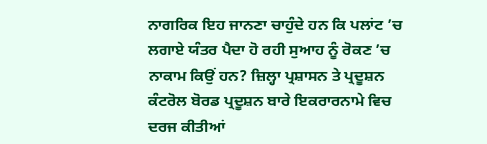ਨਾਗਰਿਕ ਇਹ ਜਾਨਣਾ ਚਾਹੁੰਦੇ ਹਨ ਕਿ ਪਲਾਂਟ ’ਚ ਲਗਾਏ ਯੰਤਰ ਪੈਦਾ ਹੋ ਰਹੀ ਸੁਆਹ ਨੂੰ ਰੋਕਣ ’ਚ ਨਾਕਾਮ ਕਿਉਂ ਹਨ? ਜ਼ਿਲ੍ਹਾ ਪ੍ਰਸ਼ਾਸਨ ਤੇ ਪ੍ਰਦੂਸ਼ਨ ਕੰਟਰੋਲ ਬੋਰਡ ਪ੍ਰਦੂਸ਼ਨ ਬਾਰੇ ਇਕਰਾਰਨਾਮੇ ਵਿਚ ਦਰਜ ਕੀਤੀਆਂ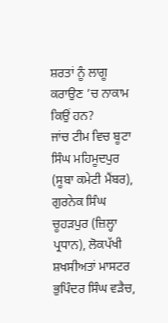ਸ਼ਰਤਾਂ ਨੂੰ ਲਾਗੂ ਕਰਾਉਣ ’ਚ ਨਾਕਾਮ ਕਿਉਂ ਹਨ?
ਜਾਂਚ ਟੀਮ ਵਿਚ ਬੂਟਾ ਸਿੰਘ ਮਹਿਮੂਦਪੁਰ (ਸੂਬਾ ਕਮੇਟੀ ਮੈਂਬਰ), ਗੁਰਨੇਕ ਸਿੰਘ ਚੂਹੜਪੁਰ (ਜ਼ਿਲ੍ਹਾ ਪ੍ਰਧਾਨ), ਲੋਕਪੱਖੀ ਸ਼ਖਸੀਅਤਾਂ ਮਾਸਟਰ ਭੁਪਿੰਦਰ ਸਿੰਘ ਵੜੈਚ,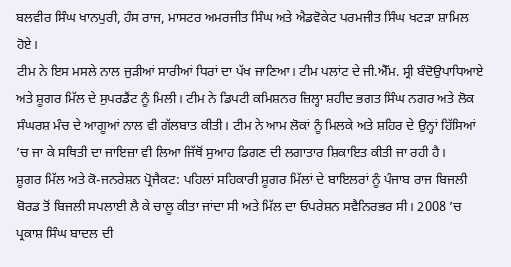ਬਲਵੀਰ ਸਿੰਘ ਖਾਨਪੁਰੀ, ਹੰਸ ਰਾਜ, ਮਾਸਟਰ ਅਮਰਜੀਤ ਸਿੰਘ ਅਤੇ ਐਡਵੋਕੇਟ ਪਰਮਜੀਤ ਸਿੰਘ ਖਟੜਾ ਸ਼ਾਮਿਲ ਹੋਏ।
ਟੀਮ ਨੇ ਇਸ ਮਸਲੇ ਨਾਲ ਜੁੜੀਆਂ ਸਾਰੀਆਂ ਧਿਰਾਂ ਦਾ ਪੱਖ ਜਾਣਿਆ। ਟੀਮ ਪਲਾਂਟ ਦੇ ਜੀ.ਐੱਮ. ਸ੍ਰੀ ਬੰਦੋਉਪਾਧਿਆਏ ਅਤੇ ਸ਼ੂਗਰ ਮਿੱਲ ਦੇ ਸੁਪਰਡੈਂਟ ਨੂੰ ਮਿਲੀ। ਟੀਮ ਨੇ ਡਿਪਟੀ ਕਮਿਸ਼ਨਰ ਜ਼ਿਲ੍ਹਾ ਸ਼ਹੀਦ ਭਗਤ ਸਿੰਘ ਨਗਰ ਅਤੇ ਲੋਕ ਸੰਘਰਸ਼ ਮੰਚ ਦੇ ਆਗੂਆਂ ਨਾਲ ਵੀ ਗੱਲਬਾਤ ਕੀਤੀ। ਟੀਮ ਨੇ ਆਮ ਲੋਕਾਂ ਨੂੰ ਮਿਲਕੇ ਅਤੇ ਸ਼ਹਿਰ ਦੇ ਉਨ੍ਹਾਂ ਹਿੱਸਿਆਂ ’ਚ ਜਾ ਕੇ ਸਥਿਤੀ ਦਾ ਜਾਇਜ਼ਾ ਵੀ ਲਿਆ ਜਿੱਥੋਂ ਸੁਆਹ ਡਿਗਣ ਦੀ ਲਗਾਤਾਰ ਸ਼ਿਕਾਇਤ ਕੀਤੀ ਜਾ ਰਹੀ ਹੈ।
ਸ਼ੂਗਰ ਮਿੱਲ ਅਤੇ ਕੋ-ਜਨਰੇਸ਼ਨ ਪ੍ਰੋਜੈਕਟ: ਪਹਿਲਾਂ ਸਹਿਕਾਰੀ ਸ਼ੂਗਰ ਮਿੱਲਾਂ ਦੇ ਬਾਇਲਰਾਂ ਨੂੰ ਪੰਜਾਬ ਰਾਜ ਬਿਜਲੀ ਬੋਰਡ ਤੋਂ ਬਿਜਲੀ ਸਪਲਾਈ ਲੈ ਕੇ ਚਾਲੂ ਕੀਤਾ ਜਾਂਦਾ ਸੀ ਅਤੇ ਮਿੱਲ ਦਾ ਓਪਰੇਸ਼ਨ ਸਵੈਨਿਰਭਰ ਸੀ। 2008 ’ਚ ਪ੍ਰਕਾਸ਼ ਸਿੰਘ ਬਾਦਲ ਦੀ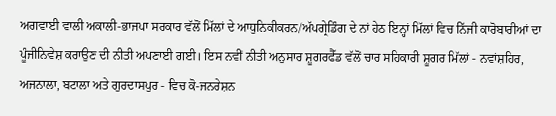ਅਗਵਾਈ ਵਾਲੀ ਅਕਾਲੀ-ਭਾਜਪਾ ਸਰਕਾਰ ਵੱਲੋਂ ਮਿੱਲਾਂ ਦੇ ਆਧੁਨਿਕੀਕਰਨ/ਅੱਪਗ੍ਰੇਡਿੰਗ ਦੇ ਨਾਂ ਹੇਠ ਇਨ੍ਹਾਂ ਮਿੱਲਾਂ ਵਿਚ ਨਿੱਜੀ ਕਾਰੋਬਾਰੀਆਂ ਦਾ ਪੂੰਜੀਨਿਵੇਸ਼ ਕਰਾਉਣ ਦੀ ਨੀਤੀ ਅਪਣਾਈ ਗਈ। ਇਸ ਨਵੀਂ ਨੀਤੀ ਅਨੁਸਾਰ ਸ਼ੂਗਰਫੈੱਡ ਵੱਲੋਂ ਚਾਰ ਸਹਿਕਾਰੀ ਸ਼ੂਗਰ ਮਿੱਲਾਂ - ਨਵਾਂਸ਼ਹਿਰ, ਅਜਨਾਲਾ, ਬਟਾਲਾ ਅਤੇ ਗੁਰਦਾਸਪੁਰ - ਵਿਚ ਕੋ-ਜਨਰੇਸ਼ਨ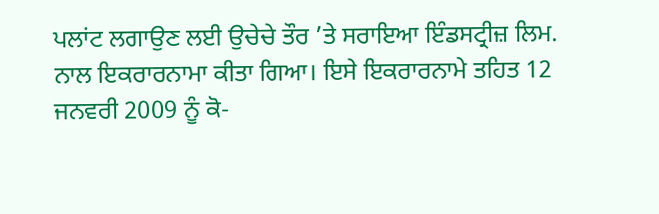ਪਲਾਂਟ ਲਗਾਉਣ ਲਈ ਉਚੇਚੇ ਤੌਰ ’ਤੇ ਸਰਾਇਆ ਇੰਡਸਟ੍ਰੀਜ਼ ਲਿਮ. ਨਾਲ ਇਕਰਾਰਨਾਮਾ ਕੀਤਾ ਗਿਆ। ਇਸੇ ਇਕਰਾਰਨਾਮੇ ਤਹਿਤ 12 ਜਨਵਰੀ 2009 ਨੂੰ ਕੋ-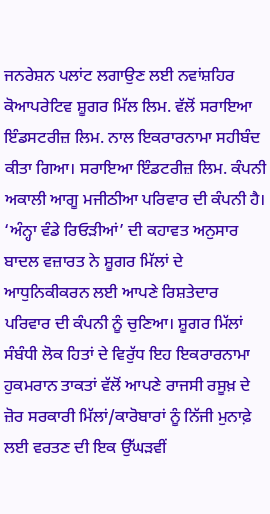ਜਨਰੇਸ਼ਨ ਪਲਾਂਟ ਲਗਾਉਣ ਲਈ ਨਵਾਂਸ਼ਹਿਰ ਕੋਆਪਰੇਟਿਵ ਸ਼ੂਗਰ ਮਿੱਲ ਲਿਮ. ਵੱਲੋਂ ਸਰਾਇਆ ਇੰਡਸਟਰੀਜ਼ ਲਿਮ. ਨਾਲ ਇਕਰਾਰਨਾਮਾ ਸਹੀਬੰਦ ਕੀਤਾ ਗਿਆ। ਸਰਾਇਆ ਇੰਡਟਰੀਜ਼ ਲਿਮ. ਕੰਪਨੀ ਅਕਾਲੀ ਆਗੂ ਮਜੀਠੀਆ ਪਰਿਵਾਰ ਦੀ ਕੰਪਨੀ ਹੈ। ‘ਅੰਨ੍ਹਾ ਵੰਡੇ ਰਿਓੜੀਆਂ’ ਦੀ ਕਹਾਵਤ ਅਨੁਸਾਰ ਬਾਦਲ ਵਜ਼ਾਰਤ ਨੇ ਸ਼ੂਗਰ ਮਿੱਲਾਂ ਦੇ ਆਧੁਨਿਕੀਕਰਨ ਲਈ ਆਪਣੇ ਰਿਸ਼ਤੇਦਾਰ ਪਰਿਵਾਰ ਦੀ ਕੰਪਨੀ ਨੂੰ ਚੁਣਿਆ। ਸ਼ੂਗਰ ਮਿੱਲਾਂ ਸੰਬੰਧੀ ਲੋਕ ਹਿਤਾਂ ਦੇ ਵਿਰੁੱਧ ਇਹ ਇਕਰਾਰਨਾਮਾ ਹੁਕਮਰਾਨ ਤਾਕਤਾਂ ਵੱਲੋਂ ਆਪਣੇ ਰਾਜਸੀ ਰਸੂਖ਼ ਦੇ ਜ਼ੋਰ ਸਰਕਾਰੀ ਮਿੱਲਾਂ/ਕਾਰੋਬਾਰਾਂ ਨੂੰ ਨਿੱਜੀ ਮੁਨਾਫ਼ੇ ਲਈ ਵਰਤਣ ਦੀ ਇਕ ਉੱਘੜਵੀਂ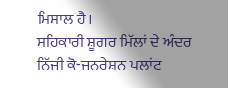ਮਿਸਾਲ ਹੈ।
ਸਹਿਕਾਰੀ ਸ਼ੂਗਰ ਮਿੱਲਾਂ ਦੇ ਅੰਦਰ ਨਿੱਜੀ ਕੋ-ਜਨਰੇਸ਼ਨ ਪਲਾਂਟ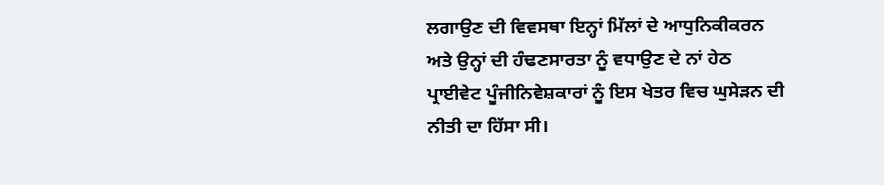ਲਗਾਉਣ ਦੀ ਵਿਵਸਥਾ ਇਨ੍ਹਾਂ ਮਿੱਲਾਂ ਦੇ ਆਧੁਨਿਕੀਕਰਨ ਅਤੇ ਉਨ੍ਹਾਂ ਦੀ ਹੰਢਣਸਾਰਤਾ ਨੂੰ ਵਧਾਉਣ ਦੇ ਨਾਂ ਹੇਠ ਪ੍ਰਾਈਵੇਟ ਪੂੰਜੀਨਿਵੇਸ਼ਕਾਰਾਂ ਨੂੰ ਇਸ ਖੇਤਰ ਵਿਚ ਘੁਸੇੜਨ ਦੀ ਨੀਤੀ ਦਾ ਹਿੱਸਾ ਸੀ।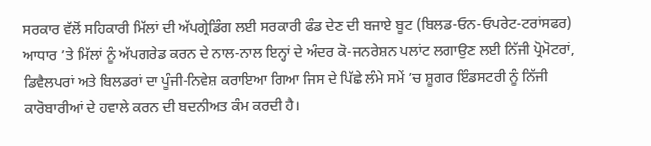ਸਰਕਾਰ ਵੱਲੋਂ ਸਹਿਕਾਰੀ ਮਿੱਲਾਂ ਦੀ ਅੱਪਗ੍ਰੇਡਿੰਗ ਲਈ ਸਰਕਾਰੀ ਫੰਡ ਦੇਣ ਦੀ ਬਜਾਏ ਬੂਟ (ਬਿਲਡ-ਓਨ-ਓਪਰੇਟ-ਟਰਾਂਸਫਰ) ਆਧਾਰ ’ਤੇ ਮਿੱਲਾਂ ਨੂੰ ਅੱਪਗਰੇਡ ਕਰਨ ਦੇ ਨਾਲ-ਨਾਲ ਇਨ੍ਹਾਂ ਦੇ ਅੰਦਰ ਕੋ-ਜਨਰੇਸ਼ਨ ਪਲਾਂਟ ਲਗਾਉਣ ਲਈ ਨਿੱਜੀ ਪ੍ਰੋਮੋਟਰਾਂ, ਡਿਵੈਲਪਰਾਂ ਅਤੇ ਬਿਲਡਰਾਂ ਦਾ ਪੂੰਜੀ-ਨਿਵੇਸ਼ ਕਰਾਇਆ ਗਿਆ ਜਿਸ ਦੇ ਪਿੱਛੇ ਲੰਮੇ ਸਮੇਂ ’ਚ ਸ਼ੂਗਰ ਇੰਡਸਟਰੀ ਨੂੰ ਨਿੱਜੀ ਕਾਰੋਬਾਰੀਆਂ ਦੇ ਹਵਾਲੇ ਕਰਨ ਦੀ ਬਦਨੀਅਤ ਕੰਮ ਕਰਦੀ ਹੈ।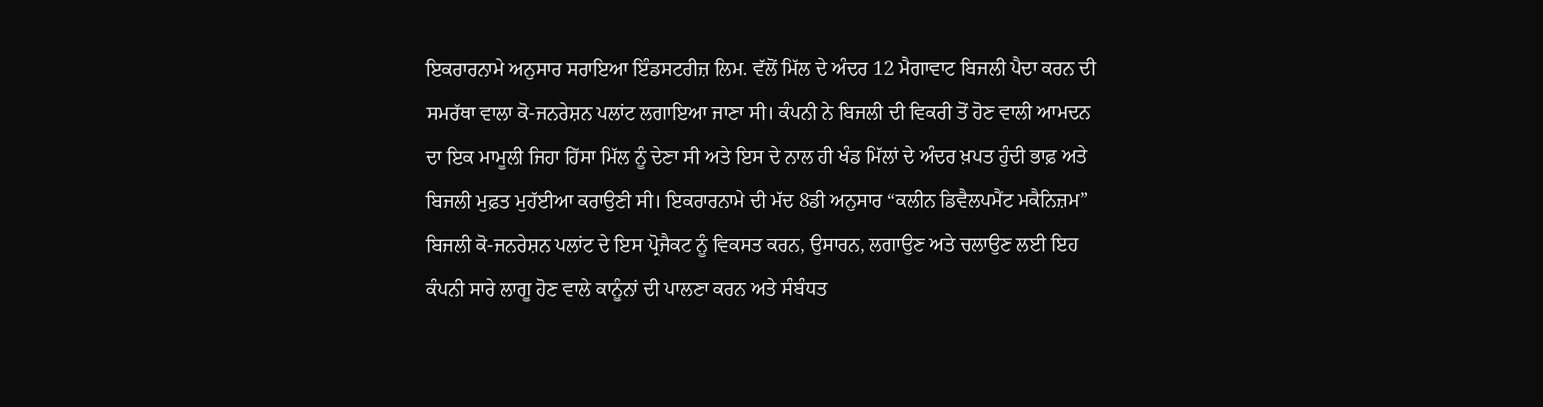ਇਕਰਾਰਨਾਮੇ ਅਨੁਸਾਰ ਸਰਾਇਆ ਇੰਡਸਟਰੀਜ਼ ਲਿਮ. ਵੱਲੋਂ ਮਿੱਲ ਦੇ ਅੰਦਰ 12 ਮੈਗਾਵਾਟ ਬਿਜਲੀ ਪੈਦਾ ਕਰਨ ਦੀ ਸਮਰੱਥਾ ਵਾਲਾ ਕੋ-ਜਨਰੇਸ਼ਨ ਪਲਾਂਟ ਲਗਾਇਆ ਜਾਣਾ ਸੀ। ਕੰਪਨੀ ਨੇ ਬਿਜਲੀ ਦੀ ਵਿਕਰੀ ਤੋਂ ਹੋਣ ਵਾਲੀ ਆਮਦਨ ਦਾ ਇਕ ਮਾਮੂਲੀ ਜਿਹਾ ਹਿੱਸਾ ਮਿੱਲ ਨੂੰ ਦੇਣਾ ਸੀ ਅਤੇ ਇਸ ਦੇ ਨਾਲ ਹੀ ਖੰਡ ਮਿੱਲਾਂ ਦੇ ਅੰਦਰ ਖ਼ਪਤ ਹੁੰਦੀ ਭਾਫ਼ ਅਤੇ ਬਿਜਲੀ ਮੁਫ਼ਤ ਮੁਹੱਈਆ ਕਰਾਉਣੀ ਸੀ। ਇਕਰਾਰਨਾਮੇ ਦੀ ਮੱਦ 8ਡੀ ਅਨੁਸਾਰ “ਕਲੀਨ ਡਿਵੈਲਪਮੈਂਟ ਮਕੈਨਿਜ਼ਮ” ਬਿਜਲੀ ਕੋ-ਜਨਰੇਸ਼ਨ ਪਲਾਂਟ ਦੇ ਇਸ ਪ੍ਰੋਜੈਕਟ ਨੂੰ ਵਿਕਸਤ ਕਰਨ, ਉਸਾਰਨ, ਲਗਾਉਣ ਅਤੇ ਚਲਾਉਣ ਲਈ ਇਹ ਕੰਪਨੀ ਸਾਰੇ ਲਾਗੂ ਹੋਣ ਵਾਲੇ ਕਾਨੂੰਨਾਂ ਦੀ ਪਾਲਣਾ ਕਰਨ ਅਤੇ ਸੰਬੰਧਤ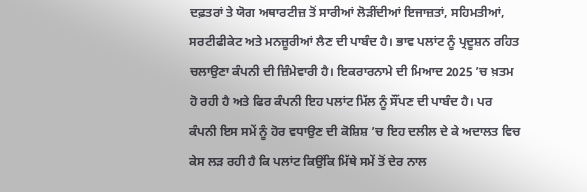ਦਫ਼ਤਰਾਂ ਤੇ ਯੋਗ ਅਥਾਰਟੀਜ਼ ਤੋਂ ਸਾਰੀਆਂ ਲੋੜੀਂਦੀਆਂ ਇਜਾਜ਼ਤਾਂ, ਸਹਿਮਤੀਆਂ, ਸਰਟੀਫੀਕੇਟ ਅਤੇ ਮਨਜ਼ੂਰੀਆਂ ਲੈਣ ਦੀ ਪਾਬੰਦ ਹੈ। ਭਾਵ ਪਲਾਂਟ ਨੂੰ ਪ੍ਰਦੂਸ਼ਨ ਰਹਿਤ ਚਲਾਉਣਾ ਕੰਪਨੀ ਦੀ ਜ਼ਿੰਮੇਵਾਰੀ ਹੈ। ਇਕਰਾਰਨਾਮੇ ਦੀ ਮਿਆਦ 2025 ’ਚ ਖ਼ਤਮ ਹੋ ਰਹੀ ਹੈ ਅਤੇ ਫਿਰ ਕੰਪਨੀ ਇਹ ਪਲਾਂਟ ਮਿੱਲ ਨੂੰ ਸੌਂਪਣ ਦੀ ਪਾਬੰਦ ਹੈ। ਪਰ ਕੰਪਨੀ ਇਸ ਸਮੇਂ ਨੂੰ ਹੋਰ ਵਧਾਉਣ ਦੀ ਕੋਸ਼ਿਸ਼ ’ਚ ਇਹ ਦਲੀਲ ਦੇ ਕੇ ਅਦਾਲਤ ਵਿਚ ਕੇਸ ਲੜ ਰਹੀ ਹੈ ਕਿ ਪਲਾਂਟ ਕਿਉਂਕਿ ਮਿੱਥੇ ਸਮੇਂ ਤੋਂ ਦੇਰ ਨਾਲ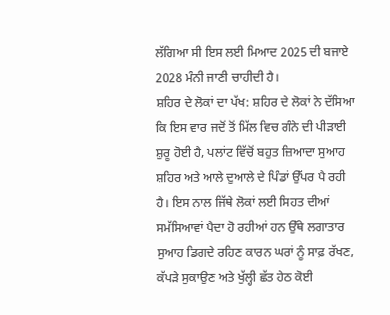ਲੱਗਿਆ ਸੀ ਇਸ ਲਈ ਮਿਆਦ 2025 ਦੀ ਬਜਾਏ 2028 ਮੰਨੀ ਜਾਣੀ ਚਾਹੀਦੀ ਹੈ।
ਸ਼ਹਿਰ ਦੇ ਲੋਕਾਂ ਦਾ ਪੱਖ: ਸ਼ਹਿਰ ਦੇ ਲੋਕਾਂ ਨੇ ਦੱਸਿਆ ਕਿ ਇਸ ਵਾਰ ਜਦੋਂ ਤੋਂ ਮਿੱਲ ਵਿਚ ਗੰਨੇ ਦੀ ਪੀੜਾਈ ਸ਼ੁਰੂ ਹੋਈ ਹੈ, ਪਲਾਂਟ ਵਿੱਚੋਂ ਬਹੁਤ ਜ਼ਿਆਦਾ ਸੁਆਹ ਸ਼ਹਿਰ ਅਤੇ ਆਲੇ ਦੁਆਲੇ ਦੇ ਪਿੰਡਾਂ ਉੱਪਰ ਪੈ ਰਹੀ ਹੈ। ਇਸ ਨਾਲ ਜਿੱਥੇ ਲੋਕਾਂ ਲਈ ਸਿਹਤ ਦੀਆਂ ਸਮੱਸਿਆਵਾਂ ਪੈਦਾ ਹੋ ਰਹੀਆਂ ਹਨ ਉੱਥੇ ਲਗਾਤਾਰ ਸੁਆਹ ਡਿਗਦੇ ਰਹਿਣ ਕਾਰਨ ਘਰਾਂ ਨੂੰ ਸਾਫ਼ ਰੱਖਣ, ਕੱਪੜੇ ਸੁਕਾਉਣ ਅਤੇ ਖੁੱਲ੍ਹੀ ਛੱਤ ਹੇਠ ਕੋਈ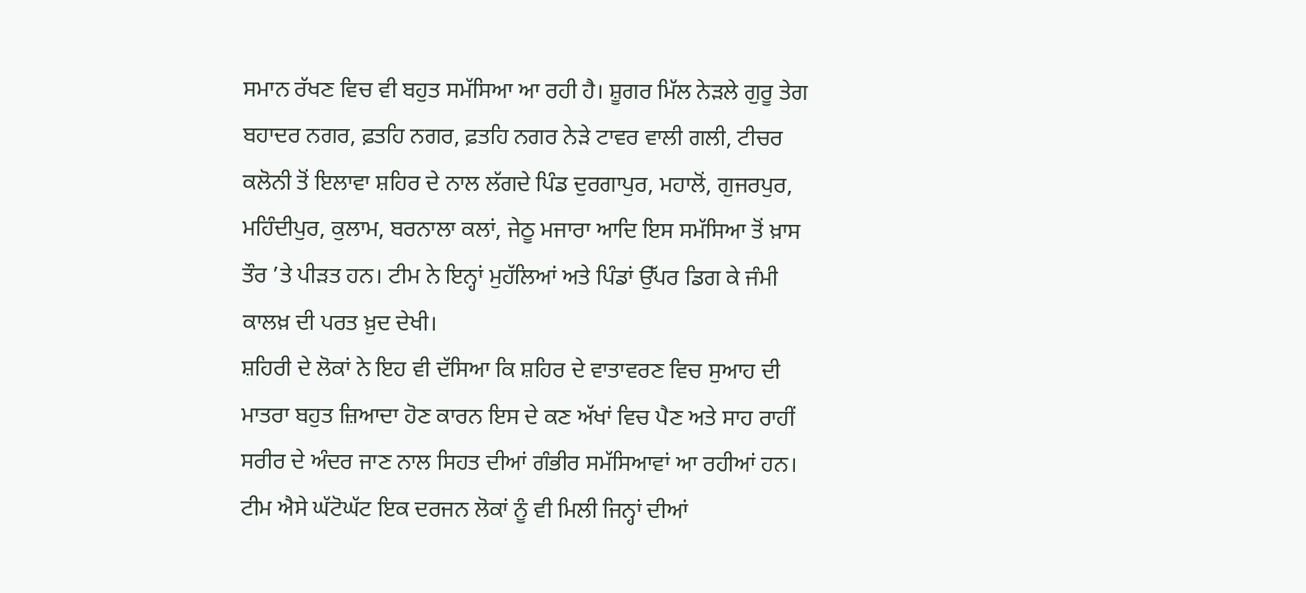ਸਮਾਨ ਰੱਖਣ ਵਿਚ ਵੀ ਬਹੁਤ ਸਮੱਸਿਆ ਆ ਰਹੀ ਹੈ। ਸ਼ੂਗਰ ਮਿੱਲ ਨੇੜਲੇ ਗੁਰੂ ਤੇਗ ਬਹਾਦਰ ਨਗਰ, ਫ਼ਤਹਿ ਨਗਰ, ਫ਼ਤਹਿ ਨਗਰ ਨੇੜੇ ਟਾਵਰ ਵਾਲੀ ਗਲੀ, ਟੀਚਰ ਕਲੋਨੀ ਤੋਂ ਇਲਾਵਾ ਸ਼ਹਿਰ ਦੇ ਨਾਲ ਲੱਗਦੇ ਪਿੰਡ ਦੁਰਗਾਪੁਰ, ਮਹਾਲੋਂ, ਗੁਜਰਪੁਰ, ਮਹਿੰਦੀਪੁਰ, ਕੁਲਾਮ, ਬਰਨਾਲਾ ਕਲਾਂ, ਜੇਠੂ ਮਜਾਰਾ ਆਦਿ ਇਸ ਸਮੱਸਿਆ ਤੋਂ ਖ਼ਾਸ ਤੌਰ ’ਤੇ ਪੀੜਤ ਹਨ। ਟੀਮ ਨੇ ਇਨ੍ਹਾਂ ਮੁਹੱਲਿਆਂ ਅਤੇ ਪਿੰਡਾਂ ਉੱਪਰ ਡਿਗ ਕੇ ਜੰਮੀ ਕਾਲਖ਼ ਦੀ ਪਰਤ ਖ਼ੁਦ ਦੇਖੀ।
ਸ਼ਹਿਰੀ ਦੇ ਲੋਕਾਂ ਨੇ ਇਹ ਵੀ ਦੱਸਿਆ ਕਿ ਸ਼ਹਿਰ ਦੇ ਵਾਤਾਵਰਣ ਵਿਚ ਸੁਆਹ ਦੀ ਮਾਤਰਾ ਬਹੁਤ ਜ਼ਿਆਦਾ ਹੋਣ ਕਾਰਨ ਇਸ ਦੇ ਕਣ ਅੱਖਾਂ ਵਿਚ ਪੈਣ ਅਤੇ ਸਾਹ ਰਾਹੀਂ ਸਰੀਰ ਦੇ ਅੰਦਰ ਜਾਣ ਨਾਲ ਸਿਹਤ ਦੀਆਂ ਗੰਭੀਰ ਸਮੱਸਿਆਵਾਂ ਆ ਰਹੀਆਂ ਹਨ। ਟੀਮ ਐਸੇ ਘੱਟੋਘੱਟ ਇਕ ਦਰਜਨ ਲੋਕਾਂ ਨੂੰ ਵੀ ਮਿਲੀ ਜਿਨ੍ਹਾਂ ਦੀਆਂ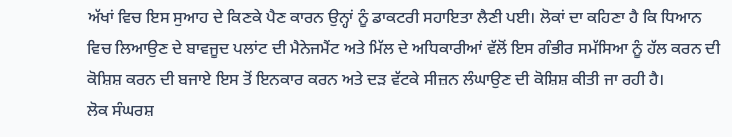ਅੱਖਾਂ ਵਿਚ ਇਸ ਸੁਆਹ ਦੇ ਕਿਣਕੇ ਪੈਣ ਕਾਰਨ ਉਨ੍ਹਾਂ ਨੂੰ ਡਾਕਟਰੀ ਸਹਾਇਤਾ ਲੈਣੀ ਪਈ। ਲੋਕਾਂ ਦਾ ਕਹਿਣਾ ਹੈ ਕਿ ਧਿਆਨ ਵਿਚ ਲਿਆਉਣ ਦੇ ਬਾਵਜੂਦ ਪਲਾਂਟ ਦੀ ਮੈਨੇਜਮੈਂਟ ਅਤੇ ਮਿੱਲ ਦੇ ਅਧਿਕਾਰੀਆਂ ਵੱਲੋਂ ਇਸ ਗੰਭੀਰ ਸਮੱਸਿਆ ਨੂੰ ਹੱਲ ਕਰਨ ਦੀ ਕੋਸ਼ਿਸ਼ ਕਰਨ ਦੀ ਬਜਾਏ ਇਸ ਤੋਂ ਇਨਕਾਰ ਕਰਨ ਅਤੇ ਦੜ ਵੱਟਕੇ ਸੀਜ਼ਨ ਲੰਘਾਉਣ ਦੀ ਕੋਸ਼ਿਸ਼ ਕੀਤੀ ਜਾ ਰਹੀ ਹੈ।
ਲੋਕ ਸੰਘਰਸ਼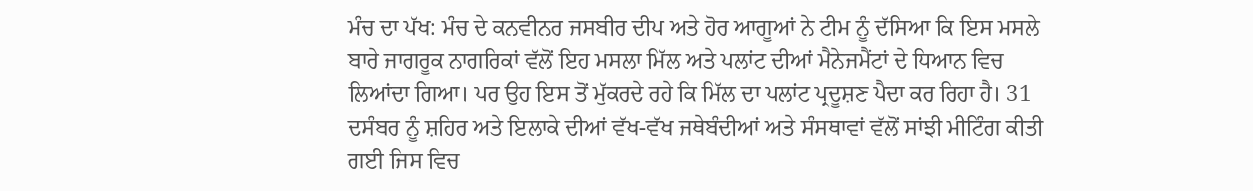ਮੰਚ ਦਾ ਪੱਖ: ਮੰਚ ਦੇ ਕਨਵੀਨਰ ਜਸਬੀਰ ਦੀਪ ਅਤੇ ਹੋਰ ਆਗੂਆਂ ਨੇ ਟੀਮ ਨੂੰ ਦੱਸਿਆ ਕਿ ਇਸ ਮਸਲੇ ਬਾਰੇ ਜਾਗਰੂਕ ਨਾਗਰਿਕਾਂ ਵੱਲੋਂ ਇਹ ਮਸਲਾ ਮਿੱਲ ਅਤੇ ਪਲਾਂਟ ਦੀਆਂ ਮੈਨੇਜਮੈਂਟਾਂ ਦੇ ਧਿਆਨ ਵਿਚ ਲਿਆਂਦਾ ਗਿਆ। ਪਰ ਉਹ ਇਸ ਤੋਂ ਮੁੱਕਰਦੇ ਰਹੇ ਕਿ ਮਿੱਲ ਦਾ ਪਲਾਂਟ ਪ੍ਰਦੂਸ਼ਣ ਪੈਦਾ ਕਰ ਰਿਹਾ ਹੈ। 31 ਦਸੰਬਰ ਨੂੰ ਸ਼ਹਿਰ ਅਤੇ ਇਲਾਕੇ ਦੀਆਂ ਵੱਖ-ਵੱਖ ਜਥੇਬੰਦੀਆਂ ਅਤੇ ਸੰਸਥਾਵਾਂ ਵੱਲੋਂ ਸਾਂਝੀ ਮੀਟਿੰਗ ਕੀਤੀ ਗਈ ਜਿਸ ਵਿਚ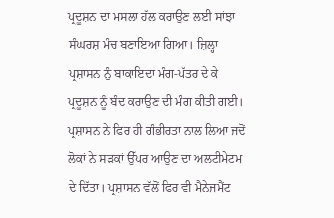ਪ੍ਰਦੂਸ਼ਨ ਦਾ ਮਸਲਾ ਹੱਲ ਕਰਾਉਣ ਲਈ ਸਾਂਝਾ ਸੰਘਰਸ਼ ਮੰਚ ਬਣਾਇਆ ਗਿਆ। ਜ਼ਿਲ੍ਹਾ ਪ੍ਰਸ਼ਾਸਨ ਨੁੰ ਬਾਕਾਇਦਾ ਮੰਗ-ਪੱਤਰ ਦੇ ਕੇ ਪ੍ਰਦੂਸ਼ਨ ਨੂੰ ਬੰਦ ਕਰਾਉਣ ਦੀ ਮੰਗ ਕੀਤੀ ਗਈ। ਪ੍ਰਸ਼ਾਸਨ ਨੇ ਫਿਰ ਹੀ ਗੰਭੀਰਤਾ ਨਾਲ ਲਿਆ ਜਦੋਂ ਲੋਕਾਂ ਨੇ ਸੜਕਾਂ ਉੱਪਰ ਆਉਣ ਦਾ ਅਲਟੀਮੇਟਮ ਦੇ ਦਿੱਤਾ। ਪ੍ਰਸ਼ਾਸਨ ਵੱਲੋਂ ਫਿਰ ਵੀ ਮੈਨੇਜਮੈਂਟ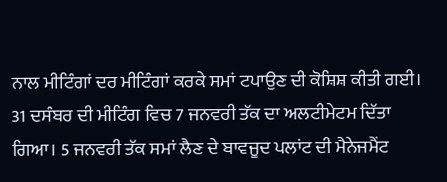ਨਾਲ ਮੀਟਿੰਗਾਂ ਦਰ ਮੀਟਿੰਗਾਂ ਕਰਕੇ ਸਮਾਂ ਟਪਾਉਣ ਦੀ ਕੋਸ਼ਿਸ਼ ਕੀਤੀ ਗਈ। 31 ਦਸੰਬਰ ਦੀ ਮੀਟਿੰਗ ਵਿਚ 7 ਜਨਵਰੀ ਤੱਕ ਦਾ ਅਲਟੀਮੇਟਮ ਦਿੱਤਾ ਗਿਆ। 5 ਜਨਵਰੀ ਤੱਕ ਸਮਾਂ ਲੈਣ ਦੇ ਬਾਵਜੂਦ ਪਲਾਂਟ ਦੀ ਮੈਨੇਜਮੈਂਟ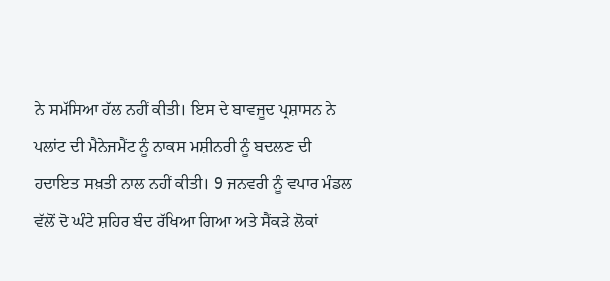ਨੇ ਸਮੱਸਿਆ ਹੱਲ ਨਹੀਂ ਕੀਤੀ। ਇਸ ਦੇ ਬਾਵਜੂਦ ਪ੍ਰਸ਼ਾਸਨ ਨੇ ਪਲਾਂਟ ਦੀ ਮੈਨੇਜਮੈਂਟ ਨੂੰ ਨਾਕਸ ਮਸ਼ੀਨਰੀ ਨੂੰ ਬਦਲਣ ਦੀ ਹਦਾਇਤ ਸਖ਼ਤੀ ਨਾਲ ਨਹੀਂ ਕੀਤੀ। 9 ਜਨਵਰੀ ਨੂੰ ਵਪਾਰ ਮੰਡਲ ਵੱਲੋਂ ਦੋ ਘੰਟੇ ਸ਼ਹਿਰ ਬੰਦ ਰੱਖਿਆ ਗਿਆ ਅਤੇ ਸੈਂਕੜੇ ਲੋਕਾਂ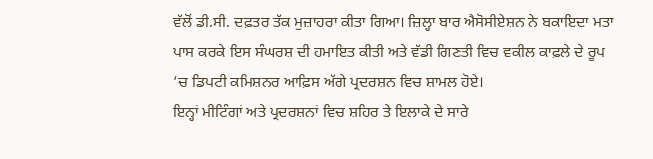ਵੱਲੋਂ ਡੀ.ਸੀ. ਦਫ਼ਤਰ ਤੱਕ ਮੁਜ਼ਾਹਰਾ ਕੀਤਾ ਗਿਆ। ਜ਼ਿਲ੍ਹਾ ਬਾਰ ਐਸੋਸੀਏਸ਼ਨ ਨੇ ਬਕਾਇਦਾ ਮਤਾ ਪਾਸ ਕਰਕੇ ਇਸ ਸੰਘਰਸ਼ ਦੀ ਹਮਾਇਤ ਕੀਤੀ ਅਤੇ ਵੱਡੀ ਗਿਣਤੀ ਵਿਚ ਵਕੀਲ ਕਾਫ਼ਲੇ ਦੇ ਰੂਪ ’ਚ ਡਿਪਟੀ ਕਮਿਸ਼ਨਰ ਆਫ਼ਿਸ ਅੱਗੇ ਪ੍ਰਦਰਸ਼ਨ ਵਿਚ ਸ਼ਾਮਲ ਹੋਏ।
ਇਨ੍ਹਾਂ ਮੀਟਿੰਗਾਂ ਅਤੇ ਪ੍ਰਦਰਸ਼ਨਾਂ ਵਿਚ ਸ਼ਹਿਰ ਤੇ ਇਲਾਕੇ ਦੇ ਸਾਰੇ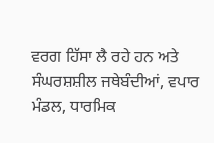ਵਰਗ ਹਿੱਸਾ ਲੈ ਰਹੇ ਹਨ ਅਤੇ ਸੰਘਰਸ਼ਸ਼ੀਲ ਜਥੇਬੰਦੀਆਂ, ਵਪਾਰ ਮੰਡਲ, ਧਾਰਮਿਕ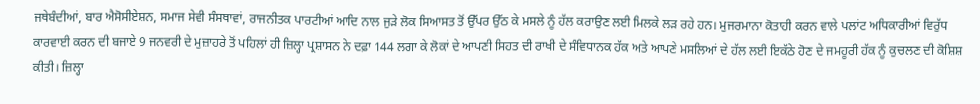ਜਥੇਬੰਦੀਆਂ, ਬਾਰ ਐਸੋਸੀਏਸ਼ਨ, ਸਮਾਜ ਸੇਵੀ ਸੰਸਥਾਵਾਂ, ਰਾਜਨੀਤਕ ਪਾਰਟੀਆਂ ਆਦਿ ਨਾਲ ਜੁੜੇ ਲੋਕ ਸਿਆਸਤ ਤੋਂ ਉੱਪਰ ਉੱਠ ਕੇ ਮਸਲੇ ਨੂੰ ਹੱਲ ਕਰਾਉਣ ਲਈ ਮਿਲਕੇ ਲੜ ਰਹੇ ਹਨ। ਮੁਜਰਮਾਨਾ ਕੋਤਾਹੀ ਕਰਨ ਵਾਲੇ ਪਲਾਂਟ ਅਧਿਕਾਰੀਆਂ ਵਿਰੁੱਧ ਕਾਰਵਾਈ ਕਰਨ ਦੀ ਬਜਾਏ 9 ਜਨਵਰੀ ਦੇ ਮੁਜ਼ਾਹਰੇ ਤੋਂ ਪਹਿਲਾਂ ਹੀ ਜ਼ਿਲ੍ਹਾ ਪ੍ਰਸ਼ਾਸਨ ਨੇ ਦਫ਼ਾ 144 ਲਗਾ ਕੇ ਲੋਕਾਂ ਦੇ ਆਪਣੀ ਸਿਹਤ ਦੀ ਰਾਖੀ ਦੇ ਸੰਵਿਧਾਨਕ ਹੱਕ ਅਤੇ ਆਪਣੇ ਮਸਲਿਆਂ ਦੇ ਹੱਲ ਲਈ ਇਕੱਠੇ ਹੋਣ ਦੇ ਜਮਹੂਰੀ ਹੱਕ ਨੂੰ ਕੁਚਲਣ ਦੀ ਕੋਸ਼ਿਸ਼ ਕੀਤੀ। ਜ਼ਿਲ੍ਹਾ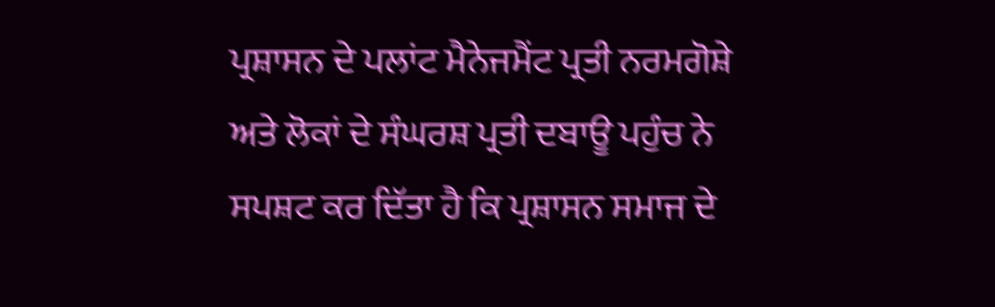ਪ੍ਰਸ਼ਾਸਨ ਦੇ ਪਲਾਂਟ ਮੈਨੇਜਮੈਂਟ ਪ੍ਰਤੀ ਨਰਮਗੋਸ਼ੇ ਅਤੇ ਲੋਕਾਂ ਦੇ ਸੰਘਰਸ਼ ਪ੍ਰਤੀ ਦਬਾਊ ਪਹੁੰਚ ਨੇ ਸਪਸ਼ਟ ਕਰ ਦਿੱਤਾ ਹੈ ਕਿ ਪ੍ਰਸ਼ਾਸਨ ਸਮਾਜ ਦੇ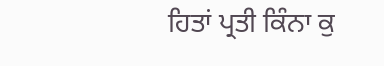ਹਿਤਾਂ ਪ੍ਰਤੀ ਕਿੰਨਾ ਕੁ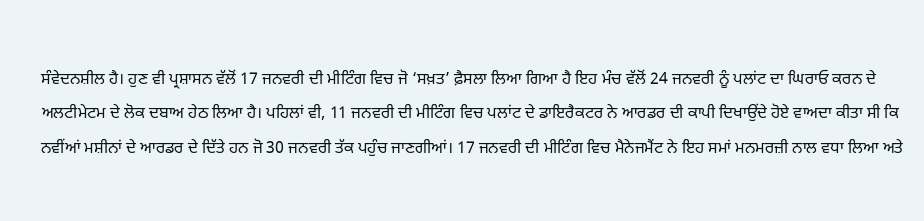ਸੰਵੇਦਨਸ਼ੀਲ ਹੈ। ਹੁਣ ਵੀ ਪ੍ਰਸ਼ਾਸਨ ਵੱਲੋਂ 17 ਜਨਵਰੀ ਦੀ ਮੀਟਿੰਗ ਵਿਚ ਜੋ ‘ਸਖ਼ਤ’ ਫ਼ੈਸਲਾ ਲਿਆ ਗਿਆ ਹੈ ਇਹ ਮੰਚ ਵੱਲੋਂ 24 ਜਨਵਰੀ ਨੂੰ ਪਲਾਂਟ ਦਾ ਘਿਰਾਓ ਕਰਨ ਦੇ ਅਲਟੀਮੇਟਮ ਦੇ ਲੋਕ ਦਬਾਅ ਹੇਠ ਲਿਆ ਹੈ। ਪਹਿਲਾਂ ਵੀ, 11 ਜਨਵਰੀ ਦੀ ਮੀਟਿੰਗ ਵਿਚ ਪਲਾਂਟ ਦੇ ਡਾਇਰੈਕਟਰ ਨੇ ਆਰਡਰ ਦੀ ਕਾਪੀ ਦਿਖਾਉਂਦੇ ਹੋਏ ਵਾਅਦਾ ਕੀਤਾ ਸੀ ਕਿ ਨਵੀਂਆਂ ਮਸ਼ੀਨਾਂ ਦੇ ਆਰਡਰ ਦੇ ਦਿੱਤੇ ਹਨ ਜੋ 30 ਜਨਵਰੀ ਤੱਕ ਪਹੁੰਚ ਜਾਣਗੀਆਂ। 17 ਜਨਵਰੀ ਦੀ ਮੀਟਿੰਗ ਵਿਚ ਮੈਨੇਜਮੈਂਟ ਨੇ ਇਹ ਸਮਾਂ ਮਨਮਰਜ਼ੀ ਨਾਲ ਵਧਾ ਲਿਆ ਅਤੇ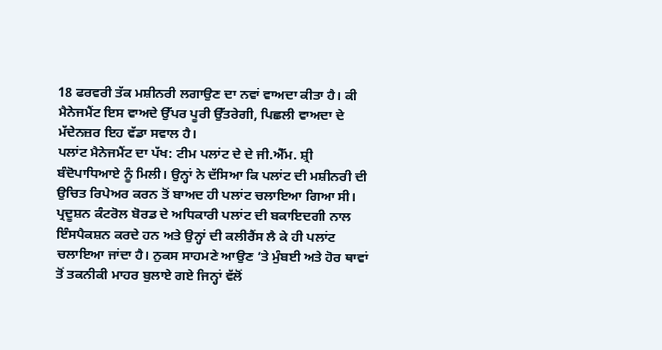18 ਫਰਵਰੀ ਤੱਕ ਮਸ਼ੀਨਰੀ ਲਗਾਉਣ ਦਾ ਨਵਾਂ ਵਾਅਦਾ ਕੀਤਾ ਹੈ। ਕੀ ਮੈਨੇਜਮੈਂਟ ਇਸ ਵਾਅਦੇ ਉੱਪਰ ਪੂਰੀ ਉੱਤਰੇਗੀ, ਪਿਛਲੀ ਵਾਅਦਾ ਦੇ ਮੱਦੇਨਜ਼ਰ ਇਹ ਵੱਡਾ ਸਵਾਲ ਹੈ।
ਪਲਾਂਟ ਮੈਨੇਜਮੈਂਟ ਦਾ ਪੱਖ: ਟੀਮ ਪਲਾਂਟ ਦੇ ਦੇ ਜੀ.ਐੱਮ. ਸ਼੍ਰੀ ਬੰਦੋਪਾਧਿਆਏ ਨੂੰ ਮਿਲੀ। ਉਨ੍ਹਾਂ ਨੇ ਦੱਸਿਆ ਕਿ ਪਲਾਂਟ ਦੀ ਮਸ਼ੀਨਰੀ ਦੀ ਉਚਿਤ ਰਿਪੇਅਰ ਕਰਨ ਤੋਂ ਬਾਅਦ ਹੀ ਪਲਾਂਟ ਚਲਾਇਆ ਗਿਆ ਸੀ। ਪ੍ਰਦੂਸ਼ਨ ਕੰਟਰੋਲ ਬੋਰਡ ਦੇ ਅਧਿਕਾਰੀ ਪਲਾਂਟ ਦੀ ਬਕਾਇਦਗੀ ਨਾਲ ਇੰਸਪੈਕਸ਼ਨ ਕਰਦੇ ਹਨ ਅਤੇ ਉਨ੍ਹਾਂ ਦੀ ਕਲੀਰੈਂਸ ਲੈ ਕੇ ਹੀ ਪਲਾਂਟ ਚਲਾਇਆ ਜਾਂਦਾ ਹੈ। ਨੁਕਸ ਸਾਹਮਣੇ ਆਉਣ ’ਤੇ ਮੁੰਬਈ ਅਤੇ ਹੋਰ ਥਾਵਾਂ ਤੋਂ ਤਕਨੀਕੀ ਮਾਹਰ ਬੁਲਾਏ ਗਏ ਜਿਨ੍ਹਾਂ ਵੱਲੋਂ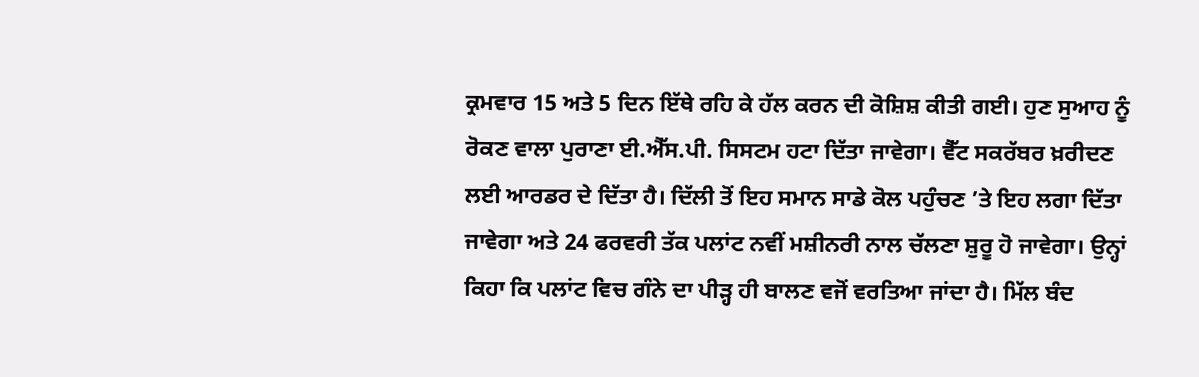ਕ੍ਰਮਵਾਰ 15 ਅਤੇ 5 ਦਿਨ ਇੱਥੇ ਰਹਿ ਕੇ ਹੱਲ ਕਰਨ ਦੀ ਕੋਸ਼ਿਸ਼ ਕੀਤੀ ਗਈ। ਹੁਣ ਸੁਆਹ ਨੂੰ ਰੋਕਣ ਵਾਲਾ ਪੁਰਾਣਾ ਈ.ਐੱਸ.ਪੀ. ਸਿਸਟਮ ਹਟਾ ਦਿੱਤਾ ਜਾਵੇਗਾ। ਵੈੱਟ ਸਕਰੱਬਰ ਖ਼ਰੀਦਣ ਲਈ ਆਰਡਰ ਦੇ ਦਿੱਤਾ ਹੈ। ਦਿੱਲੀ ਤੋਂ ਇਹ ਸਮਾਨ ਸਾਡੇ ਕੋਲ ਪਹੁੰਚਣ ’ਤੇ ਇਹ ਲਗਾ ਦਿੱਤਾ ਜਾਵੇਗਾ ਅਤੇ 24 ਫਰਵਰੀ ਤੱਕ ਪਲਾਂਟ ਨਵੀਂ ਮਸ਼ੀਨਰੀ ਨਾਲ ਚੱਲਣਾ ਸ਼ੁਰੂ ਹੋ ਜਾਵੇਗਾ। ਉਨ੍ਹਾਂ ਕਿਹਾ ਕਿ ਪਲਾਂਟ ਵਿਚ ਗੰਨੇ ਦਾ ਪੀੜ੍ਹ ਹੀ ਬਾਲਣ ਵਜੋਂ ਵਰਤਿਆ ਜਾਂਦਾ ਹੈ। ਮਿੱਲ ਬੰਦ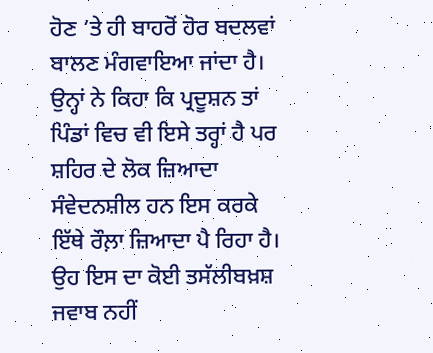ਹੋਣ ’ਤੇ ਹੀ ਬਾਹਰੋਂ ਹੋਰ ਬਦਲਵਾਂ ਬਾਲਣ ਮੰਗਵਾਇਆ ਜਾਂਦਾ ਹੈ। ਉਨ੍ਹਾਂ ਨੇ ਕਿਹਾ ਕਿ ਪ੍ਰਦੂਸ਼ਨ ਤਾਂ ਪਿੰਡਾਂ ਵਿਚ ਵੀ ਇਸੇ ਤਰ੍ਹਾਂ ਹੈ ਪਰ ਸ਼ਹਿਰ ਦੇ ਲੋਕ ਜ਼ਿਆਦਾ ਸੰਵੇਦਨਸ਼ੀਲ ਹਨ ਇਸ ਕਰਕੇ ਇੱਥੇ ਰੌਲ਼ਾ ਜ਼ਿਆਦਾ ਪੈ ਰਿਹਾ ਹੈ। ਉਹ ਇਸ ਦਾ ਕੋਈ ਤਸੱਲੀਬਖ਼ਸ਼ ਜਵਾਬ ਨਹੀਂ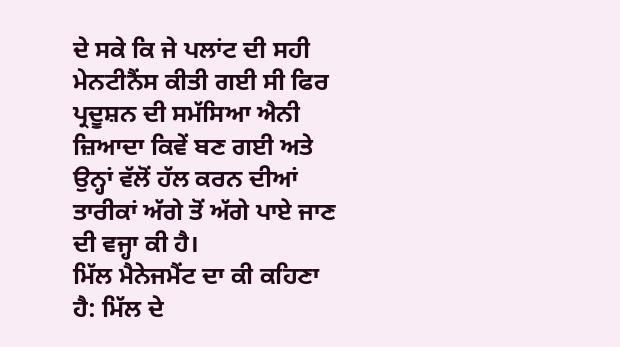ਦੇ ਸਕੇ ਕਿ ਜੇ ਪਲਾਂਟ ਦੀ ਸਹੀ ਮੇਨਟੀਨੈਂਸ ਕੀਤੀ ਗਈ ਸੀ ਫਿਰ ਪ੍ਰਦੂਸ਼ਨ ਦੀ ਸਮੱਸਿਆ ਐਨੀ ਜ਼ਿਆਦਾ ਕਿਵੇਂ ਬਣ ਗਈ ਅਤੇ ਉਨ੍ਹਾਂ ਵੱਲੋਂ ਹੱਲ ਕਰਨ ਦੀਆਂ ਤਾਰੀਕਾਂ ਅੱਗੇ ਤੋਂ ਅੱਗੇ ਪਾਏ ਜਾਣ ਦੀ ਵਜ੍ਹਾ ਕੀ ਹੈ।
ਮਿੱਲ ਮੈਨੇਜਮੈਂਟ ਦਾ ਕੀ ਕਹਿਣਾ ਹੈ: ਮਿੱਲ ਦੇ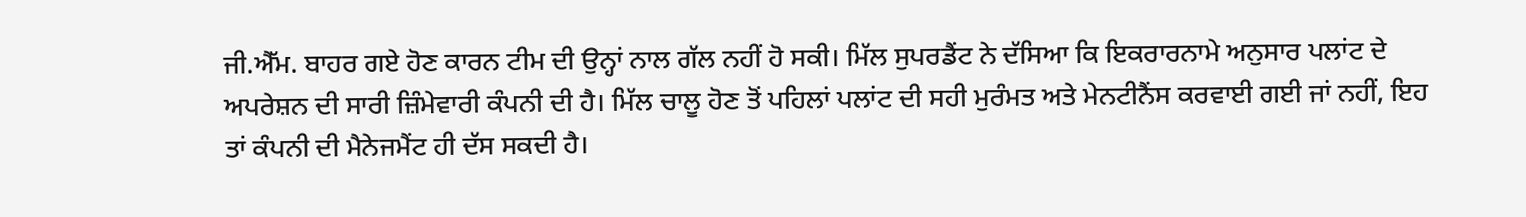ਜੀ.ਐੱਮ. ਬਾਹਰ ਗਏ ਹੋਣ ਕਾਰਨ ਟੀਮ ਦੀ ਉਨ੍ਹਾਂ ਨਾਲ ਗੱਲ ਨਹੀਂ ਹੋ ਸਕੀ। ਮਿੱਲ ਸੁਪਰਡੈਂਟ ਨੇ ਦੱਸਿਆ ਕਿ ਇਕਰਾਰਨਾਮੇ ਅਨੁਸਾਰ ਪਲਾਂਟ ਦੇ ਅਪਰੇਸ਼ਨ ਦੀ ਸਾਰੀ ਜ਼ਿੰਮੇਵਾਰੀ ਕੰਪਨੀ ਦੀ ਹੈ। ਮਿੱਲ ਚਾਲੂ ਹੋਣ ਤੋਂ ਪਹਿਲਾਂ ਪਲਾਂਟ ਦੀ ਸਹੀ ਮੁਰੰਮਤ ਅਤੇ ਮੇਨਟੀਨੈਂਸ ਕਰਵਾਈ ਗਈ ਜਾਂ ਨਹੀਂ, ਇਹ ਤਾਂ ਕੰਪਨੀ ਦੀ ਮੈਨੇਜਮੈਂਟ ਹੀ ਦੱਸ ਸਕਦੀ ਹੈ।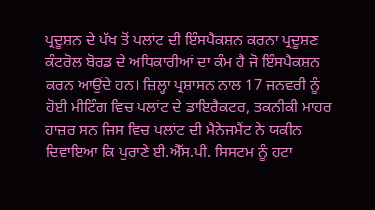ਪ੍ਰਦੂਸ਼ਨ ਦੇ ਪੱਖ ਤੋਂ ਪਲਾਂਟ ਦੀ ਇੰਸਪੈਕਸ਼ਨ ਕਰਨਾ ਪ੍ਰਦੂਸ਼ਣ ਕੰਟਰੋਲ ਬੋਰਡ ਦੇ ਅਧਿਕਾਰੀਆਂ ਦਾ ਕੰਮ ਹੈ ਜੋ ਇੰਸਪੈਕਸ਼ਨ ਕਰਨ ਆਉਂਦੇ ਹਨ। ਜ਼ਿਲ੍ਹਾ ਪ੍ਰਸ਼ਾਸਨ ਨਾਲ 17 ਜਨਵਰੀ ਨੂੰ ਹੋਈ ਮੀਟਿੰਗ ਵਿਚ ਪਲਾਂਟ ਦੇ ਡਾਇਰੈਕਟਰ, ਤਕਨੀਕੀ ਮਾਹਰ ਹਾਜ਼ਰ ਸਨ ਜਿਸ ਵਿਚ ਪਲਾਂਟ ਦੀ ਮੈਨੇਜਮੈਂਟ ਨੇ ਯਕੀਨ ਦਿਵਾਇਆ ਕਿ ਪੁਰਾਣੇ ਈ.ਐੱਸ.ਪੀ. ਸਿਸਟਮ ਨੂੰ ਹਟਾ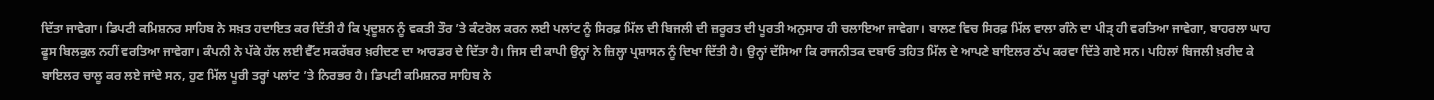ਦਿੱਤਾ ਜਾਵੇਗਾ। ਡਿਪਟੀ ਕਮਿਸ਼ਨਰ ਸਾਹਿਬ ਨੇ ਸਖ਼ਤ ਹਦਾਇਤ ਕਰ ਦਿੱਤੀ ਹੈ ਕਿ ਪ੍ਰਦੂਸ਼ਨ ਨੂੰ ਵਕਤੀ ਤੌਰ ’ਤੇ ਕੰਟਰੋਲ ਕਰਨ ਲਈ ਪਲਾਂਟ ਨੂੰ ਸਿਰਫ਼ ਮਿੱਲ ਦੀ ਬਿਜਲੀ ਦੀ ਜ਼ਰੂਰਤ ਦੀ ਪੂਰਤੀ ਅਨੁਸਾਰ ਹੀ ਚਲਾਇਆ ਜਾਵੇਗਾ। ਬਾਲਣ ਵਿਚ ਸਿਰਫ਼ ਮਿੱਲ ਵਾਲਾ ਗੰਨੇ ਦਾ ਪੀੜ੍ ਹੀ ਵਰਤਿਆ ਜਾਵੇਗਾ, ਬਾਹਰਲਾ ਘਾਹ ਫੂਸ ਬਿਲਕੁਲ ਨਹੀਂ ਵਰਤਿਆ ਜਾਵੇਗਾ। ਕੰਪਨੀ ਨੇ ਪੱਕੇ ਹੱਲ ਲਈ ਵੈੱਟ ਸਕਰੱਬਰ ਖ਼ਰੀਦਣ ਦਾ ਆਰਡਰ ਦੇ ਦਿੱਤਾ ਹੈ। ਜਿਸ ਦੀ ਕਾਪੀ ਉਨ੍ਹਾਂ ਨੇ ਜ਼ਿਲ੍ਹਾ ਪ੍ਰਸ਼ਾਸਨ ਨੂੰ ਦਿਖਾ ਦਿੱਤੀ ਹੈ। ਉਨ੍ਹਾਂ ਦੱਸਿਆ ਕਿ ਰਾਜਨੀਤਕ ਦਬਾਓ ਤਹਿਤ ਮਿੱਲ ਦੇ ਆਪਣੇ ਬਾਇਲਰ ਠੱਪ ਕਰਵਾ ਦਿੱਤੇ ਗਏ ਸਨ। ਪਹਿਲਾਂ ਬਿਜਲੀ ਖ਼ਰੀਦ ਕੇ ਬਾਇਲਰ ਚਾਲੂ ਕਰ ਲਏ ਜਾਂਦੇ ਸਨ, ਹੁਣ ਮਿੱਲ ਪੂਰੀ ਤਰ੍ਹਾਂ ਪਲਾਂਟ ’ਤੇ ਨਿਰਭਰ ਹੈ। ਡਿਪਟੀ ਕਮਿਸ਼ਨਰ ਸਾਹਿਬ ਨੇ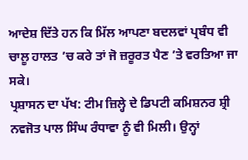ਆਦੇਸ਼ ਦਿੱਤੇ ਹਨ ਕਿ ਮਿੱਲ ਆਪਣਾ ਬਦਲਵਾਂ ਪ੍ਰਬੰਧ ਵੀ ਚਾਲੂ ਹਾਲਤ ’ਚ ਕਰੇ ਤਾਂ ਜੋ ਜ਼ਰੂਰਤ ਪੈਣ ’ਤੇ ਵਰਤਿਆ ਜਾ ਸਕੇ।
ਪ੍ਰਸ਼ਾਸਨ ਦਾ ਪੱਖ: ਟੀਮ ਜ਼ਿਲ੍ਹੇ ਦੇ ਡਿਪਟੀ ਕਮਿਸ਼ਨਰ ਸ਼੍ਰੀ ਨਵਜੋਤ ਪਾਲ ਸਿੰਘ ਰੰਧਾਵਾ ਨੂੰ ਵੀ ਮਿਲੀ। ਉਨ੍ਹਾਂ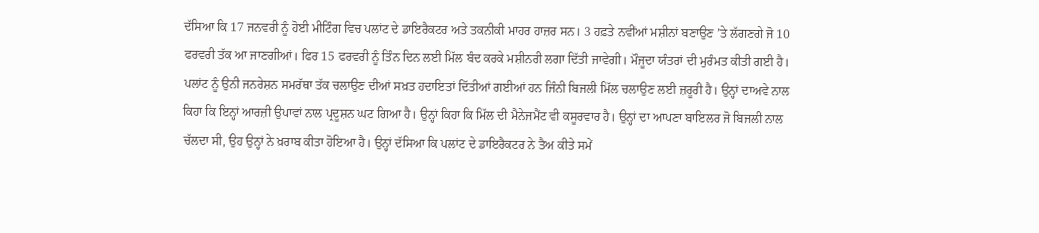ਦੱਸਿਆ ਕਿ 17 ਜਨਵਰੀ ਨੂੰ ਹੋਈ ਮੀਟਿੰਗ ਵਿਚ ਪਲਾਂਟ ਦੇ ਡਾਇਰੈਕਟਰ ਅਤੇ ਤਕਨੀਕੀ ਮਾਹਰ ਹਾਜ਼ਰ ਸਨ। 3 ਹਫ਼ਤੇ ਨਵੀਂਆਂ ਮਸ਼ੀਨਾਂ ਬਣਾਉਣ ’ਤੇ ਲੱਗਣਗੇ ਜੋ 10 ਫਰਵਰੀ ਤੱਕ ਆ ਜਾਣਗੀਆਂ। ਫਿਰ 15 ਫਰਵਰੀ ਨੂੰ ਤਿੰਨ ਦਿਨ ਲਈ ਮਿੱਲ ਬੰਦ ਕਰਕੇ ਮਸ਼ੀਨਰੀ ਲਗਾ ਦਿੱਤੀ ਜਾਵੇਗੀ। ਮੌਜੂਦਾ ਯੰਤਰਾਂ ਦੀ ਮੁਰੰਮਤ ਕੀਤੀ ਗਈ ਹੈ। ਪਲਾਂਟ ਨੂੰ ਉਨੀ ਜਨਰੇਸ਼ਨ ਸਮਰੱਥਾ ਤੱਕ ਚਲਾਉਣ ਦੀਆਂ ਸਖ਼ਤ ਹਦਾਇਤਾਂ ਦਿੱਤੀਆਂ ਗਈਆਂ ਹਨ ਜਿੰਨੀ ਬਿਜਲੀ ਮਿੱਲ ਚਲਾਉਣ ਲਈ ਜ਼ਰੂਰੀ ਹੈ। ਉਨ੍ਹਾਂ ਦਾਅਵੇ ਨਾਲ ਕਿਹਾ ਕਿ ਇਨ੍ਹਾਂ ਆਰਜ਼ੀ ਉਪਾਵਾਂ ਨਾਲ ਪ੍ਰਦੂਸ਼ਨ ਘਟ ਗਿਆ ਹੈ। ਉਨ੍ਹਾਂ ਕਿਹਾ ਕਿ ਮਿੱਲ ਦੀ ਮੈਨੇਜਮੈਂਟ ਵੀ ਕਸੂਰਵਾਰ ਹੈ। ਉਨ੍ਹਾਂ ਦਾ ਆਪਣਾ ਬਾਇਲਰ ਜੋ ਬਿਜਲੀ ਨਾਲ ਚੱਲਦਾ ਸੀ, ਉਹ ਉਨ੍ਹਾਂ ਨੇ ਖ਼ਰਾਬ ਕੀਤਾ ਹੋਇਆ ਹੈ। ਉਨ੍ਹਾਂ ਦੱਸਿਆ ਕਿ ਪਲਾਂਟ ਦੇ ਡਾਇਰੈਕਟਰ ਨੇ ਤੈਅ ਕੀਤੇ ਸਮੇਂ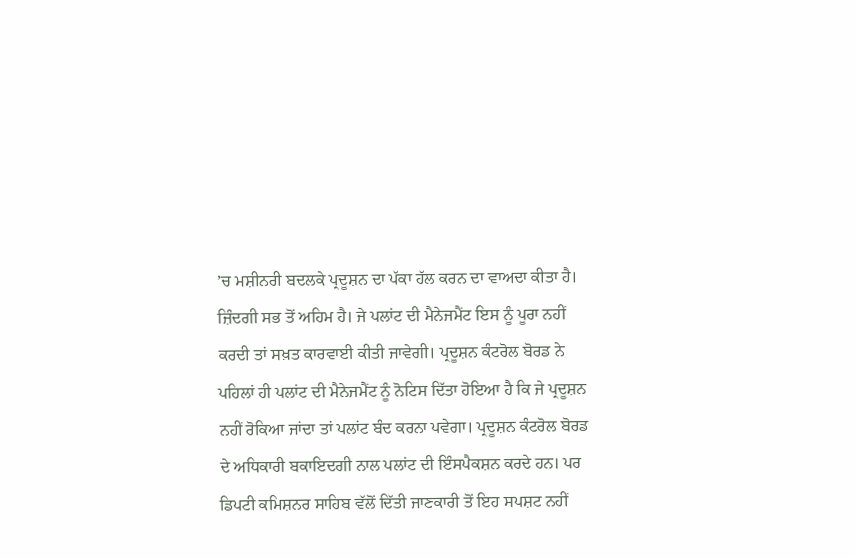’ਚ ਮਸ਼ੀਨਰੀ ਬਦਲਕੇ ਪ੍ਰਦੂਸ਼ਨ ਦਾ ਪੱਕਾ ਹੱਲ ਕਰਨ ਦਾ ਵਾਅਦਾ ਕੀਤਾ ਹੈ। ਜ਼ਿੰਦਗੀ ਸਭ ਤੋਂ ਅਹਿਮ ਹੈ। ਜੇ ਪਲਾਂਟ ਦੀ ਮੈਨੇਜਮੈਂਟ ਇਸ ਨੂੰ ਪੂਰਾ ਨਹੀਂ ਕਰਦੀ ਤਾਂ ਸਖ਼ਤ ਕਾਰਵਾਈ ਕੀਤੀ ਜਾਵੇਗੀ। ਪ੍ਰਦੂਸ਼ਨ ਕੰਟਰੋਲ ਬੋਰਡ ਨੇ ਪਹਿਲਾਂ ਹੀ ਪਲਾਂਟ ਦੀ ਮੈਨੇਜਮੈਂਟ ਨੂੰ ਨੋਟਿਸ ਦਿੱਤਾ ਹੋਇਆ ਹੈ ਕਿ ਜੇ ਪ੍ਰਦੂਸ਼ਨ ਨਹੀਂ ਰੋਕਿਆ ਜਾਂਦਾ ਤਾਂ ਪਲਾਂਟ ਬੰਦ ਕਰਨਾ ਪਵੇਗਾ। ਪ੍ਰਦੂਸ਼ਨ ਕੰਟਰੋਲ ਬੋਰਡ ਦੇ ਅਧਿਕਾਰੀ ਬਕਾਇਦਗੀ ਨਾਲ ਪਲਾਂਟ ਦੀ ਇੰਸਪੈਕਸ਼ਨ ਕਰਦੇ ਹਨ। ਪਰ ਡਿਪਟੀ ਕਮਿਸ਼ਨਰ ਸਾਹਿਬ ਵੱਲੋਂ ਦਿੱਤੀ ਜਾਣਕਾਰੀ ਤੋਂ ਇਹ ਸਪਸ਼ਟ ਨਹੀਂ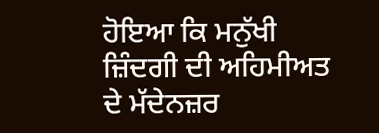ਹੋਇਆ ਕਿ ਮਨੁੱਖੀ ਜ਼ਿੰਦਗੀ ਦੀ ਅਹਿਮੀਅਤ ਦੇ ਮੱਦੇਨਜ਼ਰ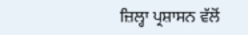ਜ਼ਿਲ੍ਹਾ ਪ੍ਰਸ਼ਾਸਨ ਵੱਲੋਂ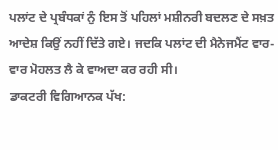ਪਲਾਂਟ ਦੇ ਪ੍ਰਬੰਧਕਾਂ ਨੁੰ ਇਸ ਤੋਂ ਪਹਿਲਾਂ ਮਸ਼ੀਨਰੀ ਬਦਲਣ ਦੇ ਸਖ਼ਤ ਆਦੇਸ਼ ਕਿਉਂ ਨਹੀਂ ਦਿੱਤੇ ਗਏ। ਜਦਕਿ ਪਲਾਂਟ ਦੀ ਮੈਨੇਜਮੈਂਟ ਵਾਰ-ਵਾਰ ਮੋਹਲਤ ਲੈ ਕੇ ਵਾਅਦਾ ਕਰ ਰਹੀ ਸੀ।
ਡਾਕਟਰੀ ਵਿਗਿਆਨਕ ਪੱਖ: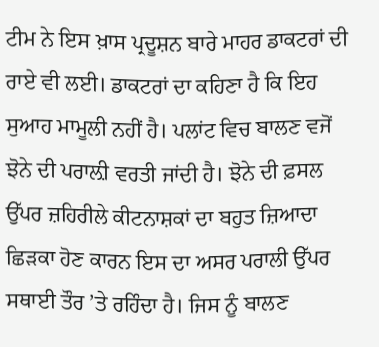ਟੀਮ ਨੇ ਇਸ ਖ਼ਾਸ ਪ੍ਰਦੂਸ਼ਨ ਬਾਰੇ ਮਾਹਰ ਡਾਕਟਰਾਂ ਦੀ ਰਾਏ ਵੀ ਲਈ। ਡਾਕਟਰਾਂ ਦਾ ਕਹਿਣਾ ਹੈ ਕਿ ਇਹ ਸੁਆਹ ਮਾਮੂਲੀ ਨਹੀਂ ਹੈ। ਪਲਾਂਟ ਵਿਚ ਬਾਲਣ ਵਜੋਂ ਝੋਨੇ ਦੀ ਪਰਾਲ਼ੀ ਵਰਤੀ ਜਾਂਦੀ ਹੈ। ਝੋਨੇ ਦੀ ਫ਼ਸਲ ਉੱਪਰ ਜ਼ਹਿਰੀਲੇ ਕੀਟਨਾਸ਼ਕਾਂ ਦਾ ਬਹੁਤ ਜ਼ਿਆਦਾ ਛਿੜਕਾ ਹੋਣ ਕਾਰਨ ਇਸ ਦਾ ਅਸਰ ਪਰਾਲੀ ਉੱਪਰ ਸਥਾਈ ਤੌਰ ’ਤੇ ਰਹਿੰਦਾ ਹੈ। ਜਿਸ ਨੂੰ ਬਾਲਣ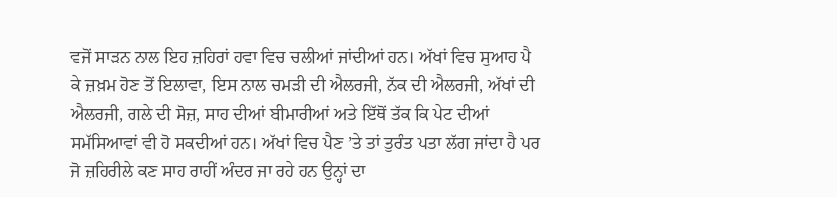ਵਜੋਂ ਸਾੜਨ ਨਾਲ ਇਹ ਜ਼ਹਿਰਾਂ ਹਵਾ ਵਿਚ ਚਲੀਆਂ ਜਾਂਦੀਆਂ ਹਨ। ਅੱਖਾਂ ਵਿਚ ਸੁਆਹ ਪੈ ਕੇ ਜ਼ਖ਼ਮ ਹੋਣ ਤੋਂ ਇਲਾਵਾ, ਇਸ ਨਾਲ ਚਮੜੀ ਦੀ ਐਲਰਜੀ, ਨੱਕ ਦੀ ਐਲਰਜੀ, ਅੱਖਾਂ ਦੀ ਐਲਰਜੀ, ਗਲੇ ਦੀ ਸੋਜ਼, ਸਾਹ ਦੀਆਂ ਬੀਮਾਰੀਆਂ ਅਤੇ ਇੱਥੋਂ ਤੱਕ ਕਿ ਪੇਟ ਦੀਆਂ ਸਮੱਸਿਆਵਾਂ ਵੀ ਹੋ ਸਕਦੀਆਂ ਹਨ। ਅੱਖਾਂ ਵਿਚ ਪੈਣ ’ਤੇ ਤਾਂ ਤੁਰੰਤ ਪਤਾ ਲੱਗ ਜਾਂਦਾ ਹੈ ਪਰ ਜੋ ਜ਼ਹਿਰੀਲੇ ਕਣ ਸਾਹ ਰਾਹੀਂ ਅੰਦਰ ਜਾ ਰਹੇ ਹਨ ਉਨ੍ਹਾਂ ਦਾ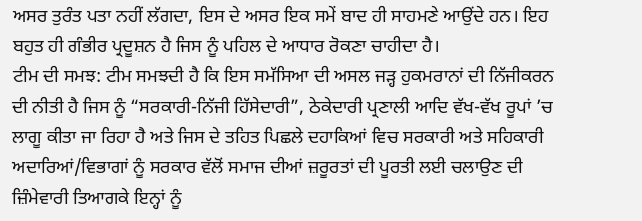ਅਸਰ ਤੁਰੰਤ ਪਤਾ ਨਹੀਂ ਲੱਗਦਾ, ਇਸ ਦੇ ਅਸਰ ਇਕ ਸਮੇਂ ਬਾਦ ਹੀ ਸਾਹਮਣੇ ਆਉਂਦੇ ਹਨ। ਇਹ ਬਹੁਤ ਹੀ ਗੰਭੀਰ ਪ੍ਰਦੂਸ਼ਨ ਹੈ ਜਿਸ ਨੂੰ ਪਹਿਲ ਦੇ ਆਧਾਰ ਰੋਕਣਾ ਚਾਹੀਦਾ ਹੈ।
ਟੀਮ ਦੀ ਸਮਝ: ਟੀਮ ਸਮਝਦੀ ਹੈ ਕਿ ਇਸ ਸਮੱਸਿਆ ਦੀ ਅਸਲ ਜੜ੍ਹ ਹੁਕਮਰਾਨਾਂ ਦੀ ਨਿੱਜੀਕਰਨ ਦੀ ਨੀਤੀ ਹੈ ਜਿਸ ਨੂੰ “ਸਰਕਾਰੀ-ਨਿੱਜੀ ਹਿੱਸੇਦਾਰੀ”, ਠੇਕੇਦਾਰੀ ਪ੍ਰਣਾਲੀ ਆਦਿ ਵੱਖ-ਵੱਖ ਰੂਪਾਂ ’ਚ ਲਾਗੂ ਕੀਤਾ ਜਾ ਰਿਹਾ ਹੈ ਅਤੇ ਜਿਸ ਦੇ ਤਹਿਤ ਪਿਛਲੇ ਦਹਾਕਿਆਂ ਵਿਚ ਸਰਕਾਰੀ ਅਤੇ ਸਹਿਕਾਰੀ ਅਦਾਰਿਆਂ/ਵਿਭਾਗਾਂ ਨੂੰ ਸਰਕਾਰ ਵੱਲੋਂ ਸਮਾਜ ਦੀਆਂ ਜ਼ਰੂਰਤਾਂ ਦੀ ਪੂਰਤੀ ਲਈ ਚਲਾਉਣ ਦੀ ਜ਼ਿੰਮੇਵਾਰੀ ਤਿਆਗਕੇ ਇਨ੍ਹਾਂ ਨੂੰ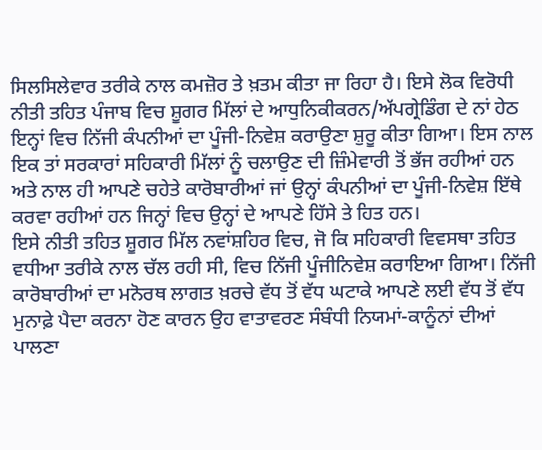ਸਿਲਸਿਲੇਵਾਰ ਤਰੀਕੇ ਨਾਲ ਕਮਜ਼ੋਰ ਤੇ ਖ਼ਤਮ ਕੀਤਾ ਜਾ ਰਿਹਾ ਹੈ। ਇਸੇ ਲੋਕ ਵਿਰੋਧੀ ਨੀਤੀ ਤਹਿਤ ਪੰਜਾਬ ਵਿਚ ਸ਼ੂਗਰ ਮਿੱਲਾਂ ਦੇ ਆਧੁਨਿਕੀਕਰਨ/ਅੱਪਗ੍ਰੇਡਿੰਗ ਦੇ ਨਾਂ ਹੇਠ ਇਨ੍ਹਾਂ ਵਿਚ ਨਿੱਜੀ ਕੰਪਨੀਆਂ ਦਾ ਪੂੰਜੀ-ਨਿਵੇਸ਼ ਕਰਾਉਣਾ ਸ਼ੁਰੂ ਕੀਤਾ ਗਿਆ। ਇਸ ਨਾਲ ਇਕ ਤਾਂ ਸਰਕਾਰਾਂ ਸਹਿਕਾਰੀ ਮਿੱਲਾਂ ਨੂੰ ਚਲਾਉਣ ਦੀ ਜ਼ਿੰਮੇਵਾਰੀ ਤੋਂ ਭੱਜ ਰਹੀਆਂ ਹਨ ਅਤੇ ਨਾਲ ਹੀ ਆਪਣੇ ਚਹੇਤੇ ਕਾਰੋਬਾਰੀਆਂ ਜਾਂ ਉਨ੍ਹਾਂ ਕੰਪਨੀਆਂ ਦਾ ਪੂੰਜੀ-ਨਿਵੇਸ਼ ਇੱਥੇ ਕਰਵਾ ਰਹੀਆਂ ਹਨ ਜਿਨ੍ਹਾਂ ਵਿਚ ਉਨ੍ਹਾਂ ਦੇ ਆਪਣੇ ਹਿੱਸੇ ਤੇ ਹਿਤ ਹਨ।
ਇਸੇ ਨੀਤੀ ਤਹਿਤ ਸ਼ੂਗਰ ਮਿੱਲ ਨਵਾਂਸ਼ਹਿਰ ਵਿਚ, ਜੋ ਕਿ ਸਹਿਕਾਰੀ ਵਿਵਸਥਾ ਤਹਿਤ ਵਧੀਆ ਤਰੀਕੇ ਨਾਲ ਚੱਲ ਰਹੀ ਸੀ, ਵਿਚ ਨਿੱਜੀ ਪੂੰਜੀਨਿਵੇਸ਼ ਕਰਾਇਆ ਗਿਆ। ਨਿੱਜੀ ਕਾਰੋਬਾਰੀਆਂ ਦਾ ਮਨੋਰਥ ਲਾਗਤ ਖ਼ਰਚੇ ਵੱਧ ਤੋਂ ਵੱਧ ਘਟਾਕੇ ਆਪਣੇ ਲਈ ਵੱਧ ਤੋਂ ਵੱਧ ਮੁਨਾਫ਼ੇ ਪੈਦਾ ਕਰਨਾ ਹੋਣ ਕਾਰਨ ਉਹ ਵਾਤਾਵਰਣ ਸੰਬੰਧੀ ਨਿਯਮਾਂ-ਕਾਨੂੰਨਾਂ ਦੀਆਂ ਪਾਲਣਾ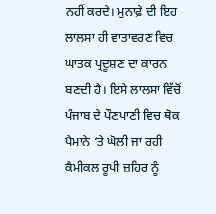ਨਹੀਂ ਕਰਦੇ। ਮੁਨਾਫ਼ੇ ਦੀ ਇਹ ਲਾਲਸਾ ਹੀ ਵਾਤਾਵਰਣ ਵਿਚ ਘਾਤਕ ਪ੍ਰਦੂਸ਼ਣ ਦਾ ਕਾਰਨ ਬਣਦੀ ਹੈ। ਇਸੇ ਲਾਲਸਾ ਵਿੱਚੋਂ ਪੰਜਾਬ ਦੇ ਪੌਣਪਾਣੀ ਵਿਚ ਥੋਕ ਪੈਮਾਨੇ ‘ਤੇ ਘੋਲੀ ਜਾ ਰਹੀ ਕੈਮੀਕਲ ਰੂਪੀ ਜ਼ਹਿਰ ਨੂੰ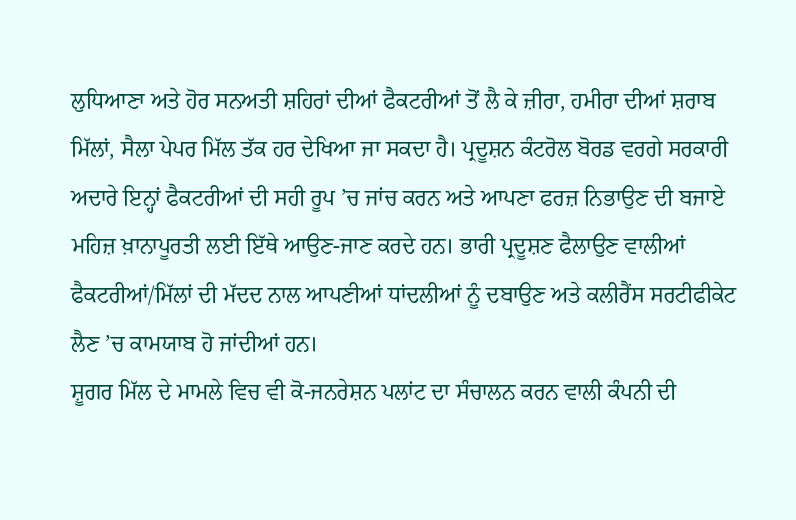ਲੁਧਿਆਣਾ ਅਤੇ ਹੋਰ ਸਨਅਤੀ ਸ਼ਹਿਰਾਂ ਦੀਆਂ ਫੈਕਟਰੀਆਂ ਤੋਂ ਲੈ ਕੇ ਜ਼ੀਰਾ, ਹਮੀਰਾ ਦੀਆਂ ਸ਼ਰਾਬ ਮਿੱਲਾਂ, ਸੈਲਾ ਪੇਪਰ ਮਿੱਲ ਤੱਕ ਹਰ ਦੇਖਿਆ ਜਾ ਸਕਦਾ ਹੈ। ਪ੍ਰਦੂਸ਼ਨ ਕੰਟਰੋਲ ਬੋਰਡ ਵਰਗੇ ਸਰਕਾਰੀ ਅਦਾਰੇ ਇਨ੍ਹਾਂ ਫੈਕਟਰੀਆਂ ਦੀ ਸਹੀ ਰੂਪ ’ਚ ਜਾਂਚ ਕਰਨ ਅਤੇ ਆਪਣਾ ਫਰਜ਼ ਨਿਭਾਉਣ ਦੀ ਬਜਾਏ ਮਹਿਜ਼ ਖ਼ਾਨਾਪੂਰਤੀ ਲਈ ਇੱਥੇ ਆਉਣ-ਜਾਣ ਕਰਦੇ ਹਨ। ਭਾਰੀ ਪ੍ਰਦੂਸ਼ਣ ਫੈਲਾਉਣ ਵਾਲੀਆਂ ਫੈਕਟਰੀਆਂ/ਮਿੱਲਾਂ ਦੀ ਮੱਦਦ ਨਾਲ ਆਪਣੀਆਂ ਧਾਂਦਲੀਆਂ ਨੂੰ ਦਬਾਉਣ ਅਤੇ ਕਲੀਰੈਂਸ ਸਰਟੀਫੀਕੇਟ ਲੈਣ ’ਚ ਕਾਮਯਾਬ ਹੋ ਜਾਂਦੀਆਂ ਹਨ।
ਸ਼ੂਗਰ ਮਿੱਲ ਦੇ ਮਾਮਲੇ ਵਿਚ ਵੀ ਕੋ-ਜਨਰੇਸ਼ਨ ਪਲਾਂਟ ਦਾ ਸੰਚਾਲਨ ਕਰਨ ਵਾਲੀ ਕੰਪਨੀ ਦੀ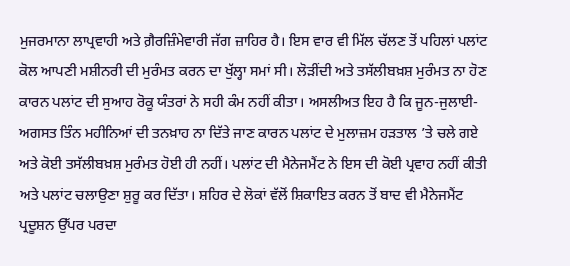ਮੁਜਰਮਾਨਾ ਲਾਪ੍ਰਵਾਹੀ ਅਤੇ ਗ਼ੈਰਜ਼ਿੰਮੇਵਾਰੀ ਜੱਗ ਜ਼ਾਹਿਰ ਹੈ। ਇਸ ਵਾਰ ਵੀ ਮਿੱਲ ਚੱਲਣ ਤੋਂ ਪਹਿਲਾਂ ਪਲਾਂਟ ਕੋਲ ਆਪਣੀ ਮਸ਼ੀਨਰੀ ਦੀ ਮੁਰੰਮਤ ਕਰਨ ਦਾ ਖੁੱਲ੍ਹਾ ਸਮਾਂ ਸੀ। ਲੋੜੀਂਦੀ ਅਤੇ ਤਸੱਲੀਬਖ਼ਸ਼ ਮੁਰੰਮਤ ਨਾ ਹੋਣ ਕਾਰਨ ਪਲਾਂਟ ਦੀ ਸੁਆਹ ਰੋਕੂ ਯੰਤਰਾਂ ਨੇ ਸਹੀ ਕੰਮ ਨਹੀਂ ਕੀਤਾ। ਅਸਲੀਅਤ ਇਹ ਹੈ ਕਿ ਜੂਨ-ਜੁਲਾਈ-ਅਗਸਤ ਤਿੰਨ ਮਹੀਨਿਆਂ ਦੀ ਤਨਖ਼ਾਹ ਨਾ ਦਿੱਤੇ ਜਾਣ ਕਾਰਨ ਪਲਾਂਟ ਦੇ ਮੁਲਾਜ਼ਮ ਹੜਤਾਲ ’ਤੇ ਚਲੇ ਗਏ ਅਤੇ ਕੋਈ ਤਸੱਲੀਬਖ਼ਸ਼ ਮੁਰੰਮਤ ਹੋਈ ਹੀ ਨਹੀਂ। ਪਲਾਂਟ ਦੀ ਮੈਨੇਜਮੈਂਟ ਨੇ ਇਸ ਦੀ ਕੋਈ ਪ੍ਰਵਾਹ ਨਹੀਂ ਕੀਤੀ ਅਤੇ ਪਲਾਂਟ ਚਲਾਉਣਾ ਸ਼ੁਰੂ ਕਰ ਦਿੱਤਾ। ਸ਼ਹਿਰ ਦੇ ਲੋਕਾਂ ਵੱਲੋਂ ਸ਼ਿਕਾਇਤ ਕਰਨ ਤੋਂ ਬਾਦ ਵੀ ਮੈਨੇਜਮੈਂਟ ਪ੍ਰਦੂਸ਼ਨ ਉੱਪਰ ਪਰਦਾ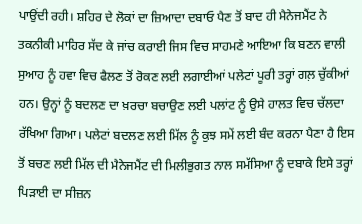ਪਾਉਂਦੀ ਰਹੀ। ਸ਼ਹਿਰ ਦੇ ਲੋਕਾਂ ਦਾ ਜ਼ਿਆਦਾ ਦਬਾਓ ਪੈਣ ਤੋਂ ਬਾਦ ਹੀ ਮੈਨੇਜਮੈਂਟ ਨੇ ਤਕਨੀਕੀ ਮਾਹਿਰ ਸੱਦ ਕੇ ਜਾਂਚ ਕਰਾਈ ਜਿਸ ਵਿਚ ਸਾਹਮਣੇ ਆਇਆ ਕਿ ਬਣਨ ਵਾਲੀ ਸੁਆਹ ਨੂੰ ਹਵਾ ਵਿਚ ਫੈਲਣ ਤੋਂ ਰੋਕਣ ਲਈ ਲਗਾਈਆਂ ਪਲੇਟਾਂ ਪੂਰੀ ਤਰ੍ਹਾਂ ਗਲ਼ ਚੁੱਕੀਆਂ ਹਨ। ਉਨ੍ਹਾਂ ਨੂੰ ਬਦਲਣ ਦਾ ਖ਼ਰਚਾ ਬਚਾਉਣ ਲਈ ਪਲਾਂਟ ਨੂੰ ਉਸੇ ਹਾਲਤ ਵਿਚ ਚੱਲਦਾ ਰੱਖਿਆ ਗਿਆ। ਪਲੇਟਾਂ ਬਦਲਣ ਲਈ ਮਿੱਲ ਨੂੰ ਕੁਝ ਸਮੇਂ ਲਈ ਬੰਦ ਕਰਨਾ ਪੈਣਾ ਹੈ ਇਸ ਤੋਂ ਬਚਣ ਲਈ ਮਿੱਲ ਦੀ ਮੈਨੇਜਮੈਂਟ ਦੀ ਮਿਲੀਭੁਗਤ ਨਾਲ ਸਮੱਸਿਆ ਨੂੰ ਦਬਾਕੇ ਇਸੇ ਤਰ੍ਹਾਂ ਪਿੜਾਈ ਦਾ ਸੀਜ਼ਨ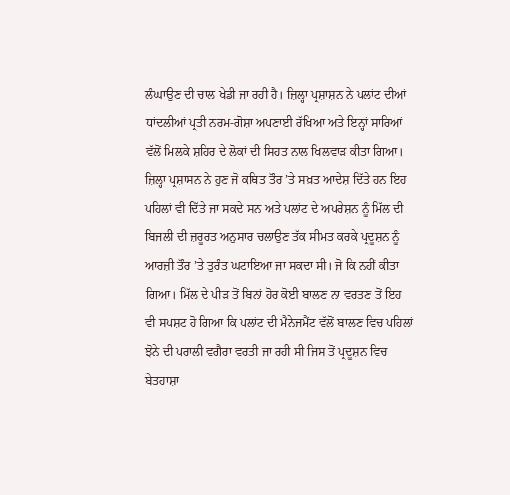ਲੰਘਾਉਣ ਦੀ ਚਾਲ ਖੇਡੀ ਜਾ ਰਹੀ ਹੈ। ਜ਼ਿਲ੍ਹਾ ਪ੍ਰਸ਼ਾਸ਼ਨ ਨੇ ਪਲਾਂਟ ਦੀਆਂ ਧਾਂਦਲੀਆਂ ਪ੍ਰਤੀ ਨਰਮ-ਗੋਸ਼ਾ ਅਪਣਾਈ ਰੱਖਿਆ ਅਤੇ ਇਨ੍ਹਾਂ ਸਾਰਿਆਂ ਵੱਲੋਂ ਮਿਲਕੇ ਸ਼ਹਿਰ ਦੇ ਲੋਕਾਂ ਦੀ ਸਿਹਤ ਨਾਲ ਖਿਲਵਾੜ ਕੀਤਾ ਗਿਆ। ਜ਼ਿਲ੍ਹਾ ਪ੍ਰਸ਼ਾਸਨ ਨੇ ਹੁਣ ਜੋ ਕਥਿਤ ਤੌਰ ’ਤੇ ਸਖ਼ਤ ਆਦੇਸ਼ ਦਿੱਤੇ ਹਨ ਇਹ ਪਹਿਲਾਂ ਵੀ ਦਿੱਤੇ ਜਾ ਸਕਦੇ ਸਨ ਅਤੇ ਪਲਾਂਟ ਦੇ ਅਪਰੇਸ਼ਨ ਨੂੰ ਮਿੱਲ ਦੀ ਬਿਜਲੀ ਦੀ ਜ਼ਰੂਰਤ ਅਨੁਸਾਰ ਚਲਾਉਣ ਤੱਕ ਸੀਮਤ ਕਰਕੇ ਪ੍ਰਦੂਸ਼ਨ ਨੂੰ ਆਰਜ਼ੀ ਤੌਰ ’ਤੇ ਤੁਰੰਤ ਘਟਾਇਆ ਜਾ ਸਕਦਾ ਸੀ। ਜੋ ਕਿ ਨਹੀਂ ਕੀਤਾ ਗਿਆ। ਮਿੱਲ ਦੇ ਪੀੜ ਤੋਂ ਬਿਨਾਂ ਹੋਰ ਕੋਈ ਬਾਲਣ ਨਾ ਵਰਤਣ ਤੋਂ ਇਹ ਵੀ ਸਪਸ਼ਟ ਹੋ ਗਿਆ ਕਿ ਪਲਾਂਟ ਦੀ ਮੈਨੇਜਮੈਂਟ ਵੱਲੋਂ ਬਾਲਣ ਵਿਚ ਪਹਿਲਾਂ ਝੋਨੇ ਦੀ ਪਰਾਲੀ ਵਗੈਰਾ ਵਰਤੀ ਜਾ ਰਹੀ ਸੀ ਜਿਸ ਤੋਂ ਪ੍ਰਦੂਸ਼ਨ ਵਿਚ ਬੇਤਹਾਸ਼ਾ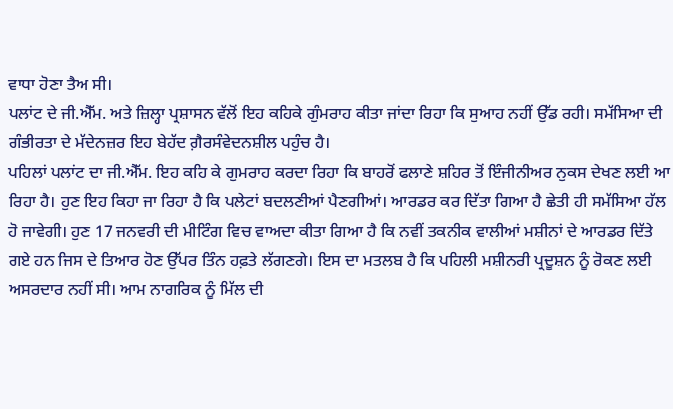ਵਾਧਾ ਹੋਣਾ ਤੈਅ ਸੀ।
ਪਲਾਂਟ ਦੇ ਜੀ.ਐੱਮ. ਅਤੇ ਜ਼ਿਲ੍ਹਾ ਪ੍ਰਸ਼ਾਸਨ ਵੱਲੋਂ ਇਹ ਕਹਿਕੇ ਗੁੰਮਰਾਹ ਕੀਤਾ ਜਾਂਦਾ ਰਿਹਾ ਕਿ ਸੁਆਹ ਨਹੀਂ ਉੱਡ ਰਹੀ। ਸਮੱਸਿਆ ਦੀ ਗੰਭੀਰਤਾ ਦੇ ਮੱਦੇਨਜ਼ਰ ਇਹ ਬੇਹੱਦ ਗ਼ੈਰਸੰਵੇਦਨਸ਼ੀਲ ਪਹੁੰਚ ਹੈ।
ਪਹਿਲਾਂ ਪਲਾਂਟ ਦਾ ਜੀ.ਐੱਮ. ਇਹ ਕਹਿ ਕੇ ਗੁਮਰਾਹ ਕਰਦਾ ਰਿਹਾ ਕਿ ਬਾਹਰੋਂ ਫਲਾਣੇ ਸ਼ਹਿਰ ਤੋਂ ਇੰਜੀਨੀਅਰ ਨੁਕਸ ਦੇਖਣ ਲਈ ਆ ਰਿਹਾ ਹੈ। ਹੁਣ ਇਹ ਕਿਹਾ ਜਾ ਰਿਹਾ ਹੈ ਕਿ ਪਲੇਟਾਂ ਬਦਲਣੀਆਂ ਪੈਣਗੀਆਂ। ਆਰਡਰ ਕਰ ਦਿੱਤਾ ਗਿਆ ਹੈ ਛੇਤੀ ਹੀ ਸਮੱਸਿਆ ਹੱਲ ਹੋ ਜਾਵੇਗੀ। ਹੁਣ 17 ਜਨਵਰੀ ਦੀ ਮੀਟਿੰਗ ਵਿਚ ਵਾਅਦਾ ਕੀਤਾ ਗਿਆ ਹੈ ਕਿ ਨਵੀਂ ਤਕਨੀਕ ਵਾਲੀਆਂ ਮਸ਼ੀਨਾਂ ਦੇ ਆਰਡਰ ਦਿੱਤੇ ਗਏ ਹਨ ਜਿਸ ਦੇ ਤਿਆਰ ਹੋਣ ਉੱਪਰ ਤਿੰਨ ਹਫ਼ਤੇ ਲੱਗਣਗੇ। ਇਸ ਦਾ ਮਤਲਬ ਹੈ ਕਿ ਪਹਿਲੀ ਮਸ਼ੀਨਰੀ ਪ੍ਰਦੂਸ਼ਨ ਨੂੰ ਰੋਕਣ ਲਈ ਅਸਰਦਾਰ ਨਹੀਂ ਸੀ। ਆਮ ਨਾਗਰਿਕ ਨੂੰ ਮਿੱਲ ਦੀ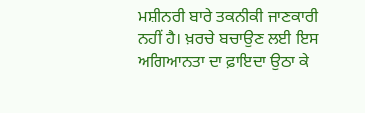ਮਸ਼ੀਨਰੀ ਬਾਰੇ ਤਕਨੀਕੀ ਜਾਣਕਾਰੀ ਨਹੀਂ ਹੈ। ਖ਼ਰਚੇ ਬਚਾਉਣ ਲਈ ਇਸ ਅਗਿਆਨਤਾ ਦਾ ਫ਼ਾਇਦਾ ਉਠਾ ਕੇ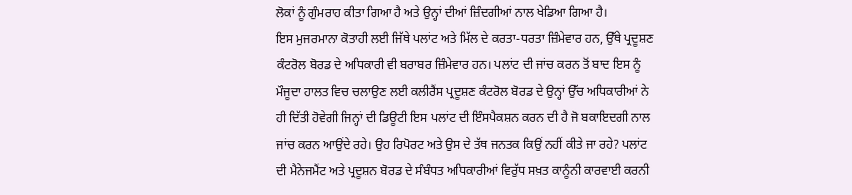ਲੋਕਾਂ ਨੂੰ ਗੁੰਮਰਾਹ ਕੀਤਾ ਗਿਆ ਹੈ ਅਤੇ ਉਨ੍ਹਾਂ ਦੀਆਂ ਜ਼ਿੰਦਗੀਆਂ ਨਾਲ ਖੇਡਿਆ ਗਿਆ ਹੈ।
ਇਸ ਮੁਜਰਮਾਨਾ ਕੋਤਾਹੀ ਲਈ ਜਿੱਥੇ ਪਲਾਂਟ ਅਤੇ ਮਿੱਲ ਦੇ ਕਰਤਾ-ਧਰਤਾ ਜ਼ਿੰਮੇਵਾਰ ਹਨ, ਉੱਥੇ ਪ੍ਰਦੂਸ਼ਣ ਕੰਟਰੋਲ ਬੋਰਡ ਦੇ ਅਧਿਕਾਰੀ ਵੀ ਬਰਾਬਰ ਜ਼ਿੰਮੇਵਾਰ ਹਨ। ਪਲਾਂਟ ਦੀ ਜਾਂਚ ਕਰਨ ਤੋਂ ਬਾਦ ਇਸ ਨੂੰ ਮੌਜੂਦਾ ਹਾਲਤ ਵਿਚ ਚਲਾਉਣ ਲਈ ਕਲੀਰੈਂਸ ਪ੍ਰਦੂਸ਼ਣ ਕੰਟਰੋਲ ਬੋਰਡ ਦੇ ਉਨ੍ਹਾਂ ਉੱਚ ਅਧਿਕਾਰੀਆਂ ਨੇ ਹੀ ਦਿੱਤੀ ਹੋਵੇਗੀ ਜਿਨ੍ਹਾਂ ਦੀ ਡਿਊਟੀ ਇਸ ਪਲਾਂਟ ਦੀ ਇੰਸਪੈਕਸ਼ਨ ਕਰਨ ਦੀ ਹੈ ਜੋ ਬਕਾਇਦਗੀ ਨਾਲ ਜਾਂਚ ਕਰਨ ਆਉਂਦੇ ਰਹੇ। ਉਹ ਰਿਪੋਰਟ ਅਤੇ ਉਸ ਦੇ ਤੱਥ ਜਨਤਕ ਕਿਉਂ ਨਹੀਂ ਕੀਤੇ ਜਾ ਰਹੇ? ਪਲਾਂਟ ਦੀ ਮੈਨੇਜਮੈਂਟ ਅਤੇ ਪ੍ਰਦੂਸ਼ਨ ਬੋਰਡ ਦੇ ਸੰਬੰਧਤ ਅਧਿਕਾਰੀਆਂ ਵਿਰੁੱਧ ਸਖ਼ਤ ਕਾਨੂੰਨੀ ਕਾਰਵਾਈ ਕਰਨੀ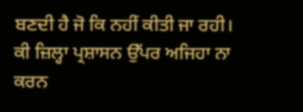ਬਣਦੀ ਹੈ ਜੋ ਕਿ ਨਹੀਂ ਕੀਤੀ ਜਾ ਰਹੀ। ਕੀ ਜ਼ਿਲ੍ਹਾ ਪ੍ਰਸ਼ਾਸਨ ਉੱਪਰ ਅਜਿਹਾ ਨਾ ਕਰਨ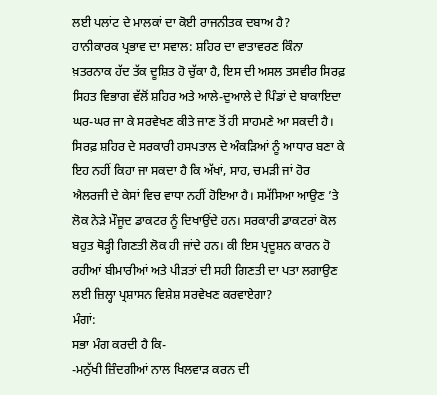ਲਈ ਪਲਾਂਟ ਦੇ ਮਾਲਕਾਂ ਦਾ ਕੋਈ ਰਾਜਨੀਤਕ ਦਬਾਅ ਹੈ?
ਹਾਨੀਕਾਰਕ ਪ੍ਰਭਾਵ ਦਾ ਸਵਾਲ: ਸ਼ਹਿਰ ਦਾ ਵਾਤਾਵਰਣ ਕਿੰਨਾ ਖ਼ਤਰਨਾਕ ਹੱਦ ਤੱਕ ਦੂਸ਼ਿਤ ਹੋ ਚੁੱਕਾ ਹੈ, ਇਸ ਦੀ ਅਸਲ ਤਸਵੀਰ ਸਿਰਫ਼ ਸਿਹਤ ਵਿਭਾਗ ਵੱਲੋਂ ਸ਼ਹਿਰ ਅਤੇ ਆਲੇ-ਦੁਆਲੇ ਦੇ ਪਿੰਡਾਂ ਦੇ ਬਾਕਾਇਦਾ ਘਰ-ਘਰ ਜਾ ਕੇ ਸਰਵੇਖਣ ਕੀਤੇ ਜਾਣ ਤੋਂ ਹੀ ਸਾਹਮਣੇ ਆ ਸਕਦੀ ਹੈ। ਸਿਰਫ਼ ਸ਼ਹਿਰ ਦੇ ਸਰਕਾਰੀ ਹਸਪਤਾਲ ਦੇ ਅੰਕੜਿਆਂ ਨੂੰ ਆਧਾਰ ਬਣਾ ਕੇ ਇਹ ਨਹੀਂ ਕਿਹਾ ਜਾ ਸਕਦਾ ਹੈ ਕਿ ਅੱਖਾਂ, ਸਾਹ, ਚਮੜੀ ਜਾਂ ਹੋਰ ਐਲਰਜੀ ਦੇ ਕੇਸਾਂ ਵਿਚ ਵਾਧਾ ਨਹੀਂ ਹੋਇਆ ਹੈ। ਸਮੱਸਿਆ ਆਉਣ ’ਤੇ ਲੋਕ ਨੇੜੇ ਮੌਜੂਦ ਡਾਕਟਰ ਨੂੰ ਦਿਖਾਉਂਦੇ ਹਨ। ਸਰਕਾਰੀ ਡਾਕਟਰਾਂ ਕੋਲ ਬਹੁਤ ਥੋੜ੍ਹੀ ਗਿਣਤੀ ਲੋਕ ਹੀ ਜਾਂਦੇ ਹਨ। ਕੀ ਇਸ ਪ੍ਰਦੂਸ਼ਨ ਕਾਰਨ ਹੋ ਰਹੀਆਂ ਬੀਮਾਰੀਆਂ ਅਤੇ ਪੀੜਤਾਂ ਦੀ ਸਹੀ ਗਿਣਤੀ ਦਾ ਪਤਾ ਲਗਾਉਣ ਲਈ ਜ਼ਿਲ੍ਹਾ ਪ੍ਰਸ਼ਾਸਨ ਵਿਸ਼ੇਸ਼ ਸਰਵੇਖਣ ਕਰਵਾਏਗਾ?
ਮੰਗਾਂ:
ਸਭਾ ਮੰਗ ਕਰਦੀ ਹੈ ਕਿ-
-ਮਨੁੱਖੀ ਜ਼ਿੰਦਗੀਆਂ ਨਾਲ ਖਿਲਵਾੜ ਕਰਨ ਦੀ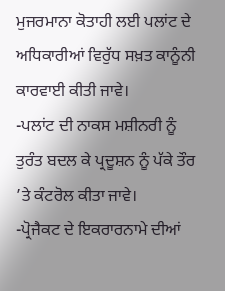ਮੁਜਰਮਾਨਾ ਕੋਤਾਹੀ ਲਈ ਪਲਾਂਟ ਦੇ ਅਧਿਕਾਰੀਆਂ ਵਿਰੁੱਧ ਸਖ਼ਤ ਕਾਨੂੰਨੀ ਕਾਰਵਾਈ ਕੀਤੀ ਜਾਵੇ।
-ਪਲਾਂਟ ਦੀ ਨਾਕਸ ਮਸ਼ੀਨਰੀ ਨੂੰ ਤੁਰੰਤ ਬਦਲ ਕੇ ਪ੍ਰਦੂਸ਼ਨ ਨੂੰ ਪੱਕੇ ਤੌਰ ’ਤੇ ਕੰਟਰੋਲ ਕੀਤਾ ਜਾਵੇ।
-ਪ੍ਰੋਜੈਕਟ ਦੇ ਇਕਰਾਰਨਾਮੇ ਦੀਆਂ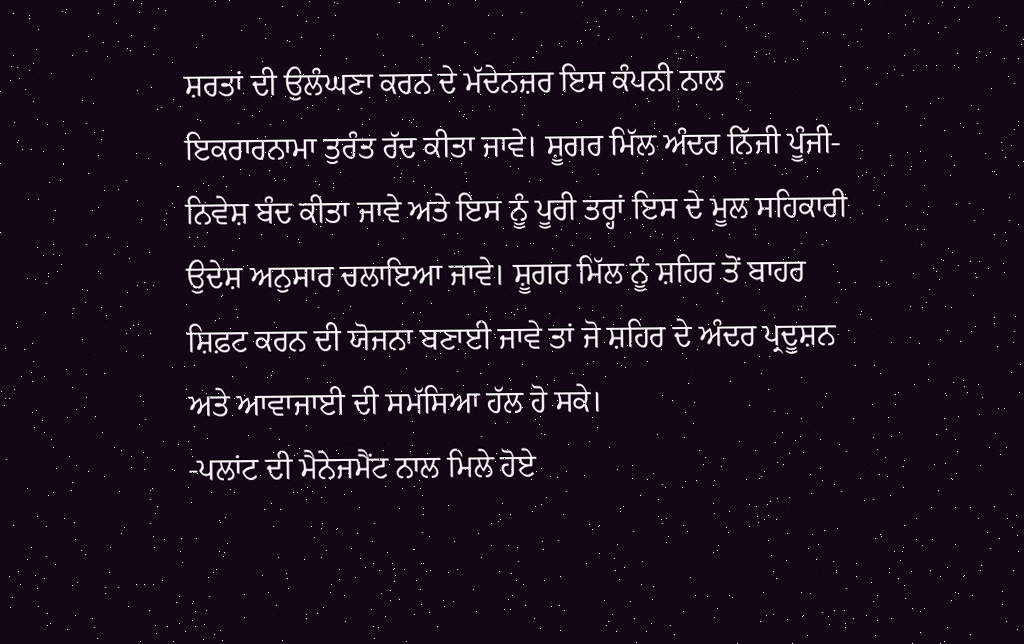ਸ਼ਰਤਾਂ ਦੀ ਉਲੰਘਣਾ ਕਰਨ ਦੇ ਮੱਦੇਨਜ਼ਰ ਇਸ ਕੰਪਨੀ ਨਾਲ ਇਕਰਾਰਨਾਮਾ ਤੁਰੰਤ ਰੱਦ ਕੀਤਾ ਜਾਵੇ। ਸ਼ੂਗਰ ਮਿੱਲ ਅੰਦਰ ਨਿੱਜੀ ਪੂੰਜੀ-ਨਿਵੇਸ਼ ਬੰਦ ਕੀਤਾ ਜਾਵੇ ਅਤੇ ਇਸ ਨੂੰ ਪੂਰੀ ਤਰ੍ਹਾਂ ਇਸ ਦੇ ਮੂਲ ਸਹਿਕਾਰੀ ਉਦੇਸ਼ ਅਨੁਸਾਰ ਚਲਾਇਆ ਜਾਵੇ। ਸ਼ੂਗਰ ਮਿੱਲ ਨੂੰ ਸ਼ਹਿਰ ਤੋਂ ਬਾਹਰ ਸ਼ਿਫ਼ਟ ਕਰਨ ਦੀ ਯੋਜਨਾ ਬਣਾਈ ਜਾਵੇ ਤਾਂ ਜੋ ਸ਼ਹਿਰ ਦੇ ਅੰਦਰ ਪ੍ਰਦੂਸ਼ਨ ਅਤੇ ਆਵਾਜਾਈ ਦੀ ਸਮੱਸਿਆ ਹੱਲ ਹੋ ਸਕੇ।
-ਪਲਾਂਟ ਦੀ ਮੈਨੇਜਮੈਂਟ ਨਾਲ ਮਿਲੇ ਹੋਏ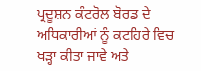ਪ੍ਰਦੂਸ਼ਨ ਕੰਟਰੋਲ ਬੋਰਡ ਦੇ ਅਧਿਕਾਰੀਆਂ ਨੂੰ ਕਟਹਿਰੇ ਵਿਚ ਖੜ੍ਹਾ ਕੀਤਾ ਜਾਵੇ ਅਤੇ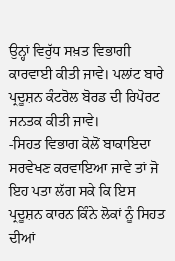ਉਨ੍ਹਾਂ ਵਿਰੁੱਧ ਸਖ਼ਤ ਵਿਭਾਗੀ ਕਾਰਵਾਈ ਕੀਤੀ ਜਾਵੇ। ਪਲਾਂਟ ਬਾਰੇ ਪ੍ਰਦੂਸ਼ਨ ਕੰਟਰੋਲ ਬੋਰਡ ਦੀ ਰਿਪੋਰਟ ਜਨਤਕ ਕੀਤੀ ਜਾਵੇ।
-ਸਿਹਤ ਵਿਭਾਗ ਕੋਲੋਂ ਬਾਕਾਇਦਾ ਸਰਵੇਖਣ ਕਰਵਾਇਆ ਜਾਵੇ ਤਾਂ ਜੋ ਇਹ ਪਤਾ ਲੱਗ ਸਕੇ ਕਿ ਇਸ ਪ੍ਰਦੂਸ਼ਨ ਕਾਰਨ ਕਿੰਨੇ ਲੋਕਾਂ ਨੂੰ ਸਿਹਤ ਦੀਆਂ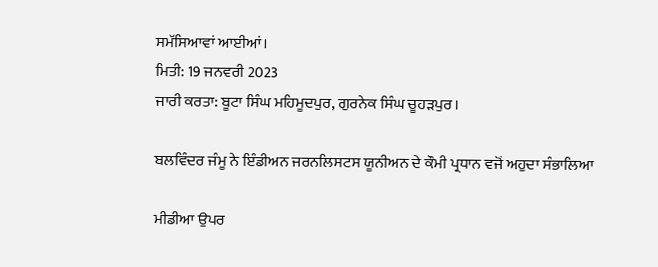ਸਮੱਸਿਆਵਾਂ ਆਈਆਂ।
ਮਿਤੀ: 19 ਜਨਵਰੀ 2023
ਜਾਰੀ ਕਰਤਾ: ਬੂਟਾ ਸਿੰਘ ਮਹਿਮੂਦਪੁਰ, ਗੁਰਨੇਕ ਸਿੰਘ ਚੂਹੜਪੁਰ।

ਬਲਵਿੰਦਰ ਜੰਮੂ ਨੇ ਇੰਡੀਅਨ ਜਰਨਲਿਸਟਸ ਯੂਨੀਅਨ ਦੇ ਕੌਮੀ ਪ੍ਰਧਾਨ ਵਜੋਂ ਅਹੁਦਾ ਸੰਭਾਲਿਆ

ਮੀਡੀਆ ਉਪਰ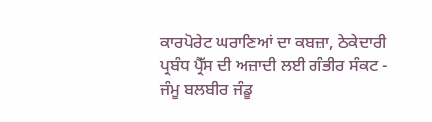ਕਾਰਪੋਰੇਟ ਘਰਾਣਿਆਂ ਦਾ ਕਬਜ਼ਾ, ਠੇਕੇਦਾਰੀ ਪ੍ਰਬੰਧ ਪ੍ਰੈੱਸ ਦੀ ਅਜ਼ਾਦੀ ਲਈ ਗੰਭੀਰ ਸੰਕਟ - ਜੰਮੂ ਬਲਬੀਰ ਜੰਡੂ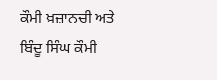ਕੌਮੀ ਖ਼ਜ਼ਾਨਚੀ ਅਤੇ ਬਿੰਦੂ ਸਿੰਘ ਕੌਮੀ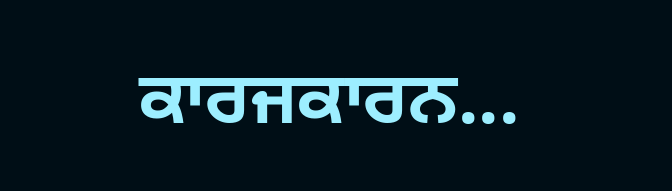ਕਾਰਜਕਾਰਨ...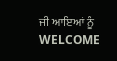ਜੀ ਆਇਆਂ ਨੂੰ WELCOME